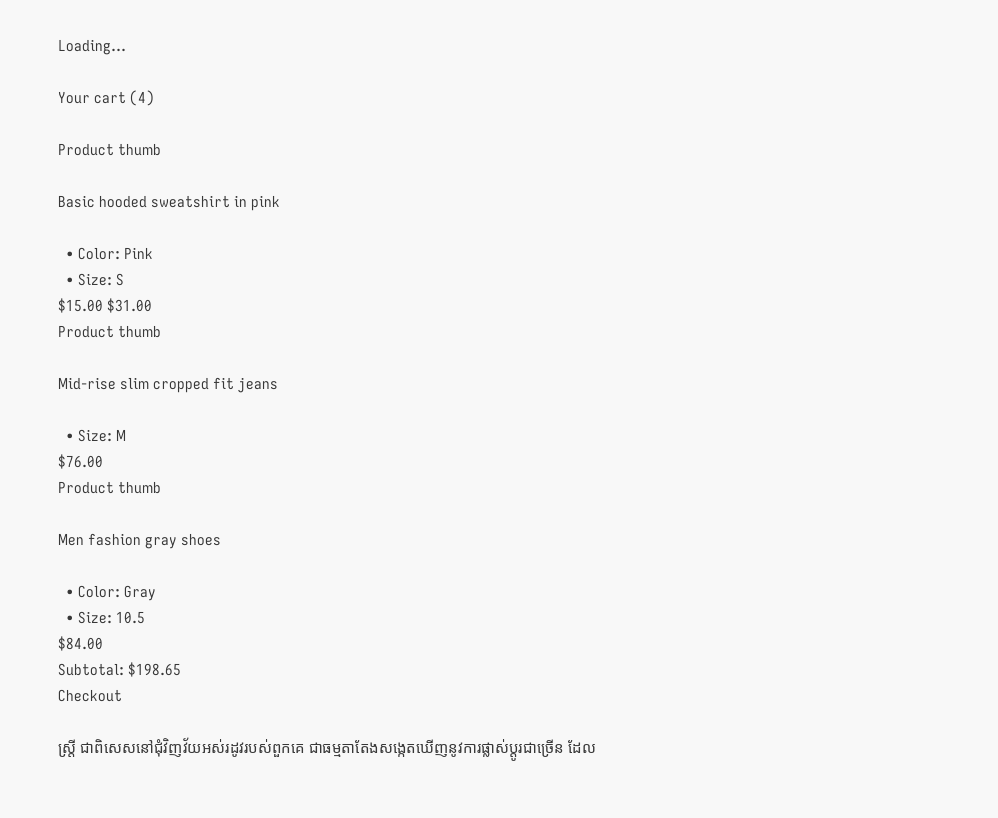Loading...

Your cart (4)

Product thumb

Basic hooded sweatshirt in pink

  • Color: Pink
  • Size: S
$15.00 $31.00
Product thumb

Mid-rise slim cropped fit jeans

  • Size: M
$76.00
Product thumb

Men fashion gray shoes

  • Color: Gray
  • Size: 10.5
$84.00
Subtotal: $198.65
Checkout

ស្ត្រី ជាពិសេសនៅជុំវិញវ័យអស់រដូវរបស់ពួកគេ ជាធម្មតាតែងសង្កេតឃើញនូវការផ្លាស់ប្តូរជាច្រើន ដែល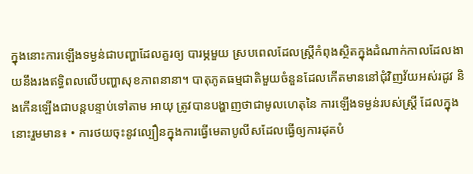ក្នុងនោះការឡើងទម្ងន់ជាបញ្ហាដែលគួរឲ្យ បារម្ភមួយ ស្របពេលដែលស្ត្រីកំពុងស្ថិតក្នុងដំណាក់កាលដែលងាយនឹងរងឥទ្ធិពលលើបញ្ហាសុខភាពនានា។ បាតុភូតធម្មជាតិមួយចំនួនដែលកើតមាននៅជុំវិញវ័យអស់រដូវ និងកើនឡើងជាបន្តបន្ទាប់ទៅតាម អាយុ ត្រូវបានបង្ហាញថាជាមូលហេតុនៃ ការឡើងទម្ងន់របស់ស្ត្រី ដែលក្នុងនោះរួមមាន៖ • ការថយចុះនូវល្បឿនក្នុងការធ្វើមេតាបូលីសដែលធ្វើឲ្យការដុតបំ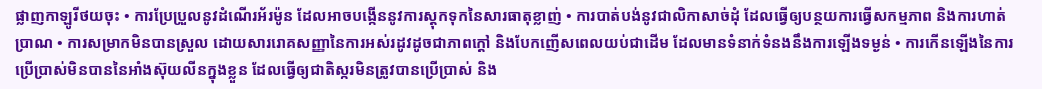ផ្លាញកាឡូរីថយចុះ • ការប្រែប្រួលនូវដំណើរអ័រម៉ូន ដែលអាចបង្កើននូវការស្តុកទុកនៃសារធាតុខ្លាញ់ • ការបាត់បង់នូវជាលិកាសាច់ដុំ ដែលធ្វើឲ្យបន្ថយការធ្វើសកម្មភាព និងការហាត់ប្រាណ • ការសម្រាកមិនបានស្រួល ដោយសាររោគសញ្ញានៃការអស់រដូវដូចជាភាពក្តៅ និងបែកញើសពេលយប់ជាដើម ដែលមានទំនាក់ទំនងនឹងការឡើងទម្ងន់ • ការកើនឡើងនៃការប្រើប្រាស់មិនបាននៃអាំងស៊ុយលីនក្នុងខ្លួន ដែលធ្វើឲ្យជាតិស្ករមិនត្រូវបានប្រើប្រាស់ និង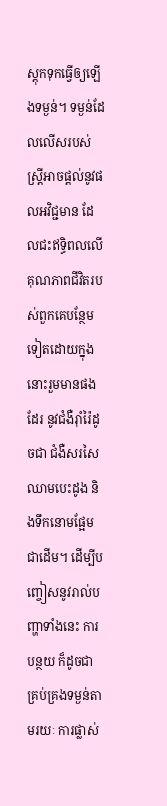ស្តុកទុកធ្វើឲ្យឡើងទម្ងន់។ ទម្ងន់ដែលលើសរបស់ស្ត្រីអាចផ្តល់នូវផលអវិជ្ជមាន ដែលជះឥទ្ធិពលលើគុណភាពជីវិតរបស់ពួកគេបន្ថែមទៀតដោយក្នុងនោះរួមមានផងដែរ នូវជំងឺរ៉ាំរ៉ៃដូចជា ជំងឺសរសៃឈាមបេះដូង និងទឹកនោមផ្អែម ជាដើម។ ដើម្បីបញ្ចៀសនូវរាល់បញ្ហាទាំងនេះ ការបន្ថយ ក៏ដូចជាគ្រប់គ្រងទម្ងន់តាមរយៈ ការផ្លាស់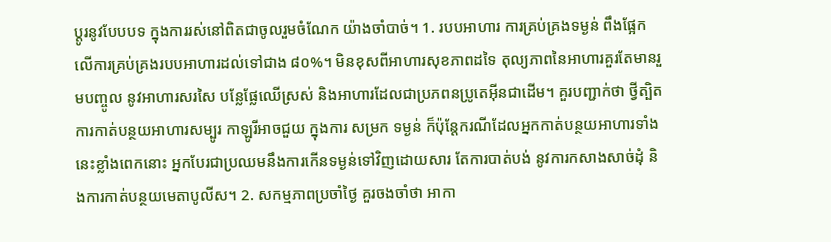ប្តូរនូវបែបបទ ក្នុងការរស់នៅពិតជាចូលរួមចំណែក យ៉ាងចាំបាច់។ 1. របបអាហារ ការគ្រប់គ្រងទម្ងន់ ពឹងផ្អែកលើការគ្រប់គ្រងរបបអាហារដល់ទៅជាង ៨០%។ មិនខុសពីអាហារសុខភាពដទៃ តុល្យភាពនៃអាហារគួរតែមានរួមបញ្ចូល នូវអាហារសរសៃ បន្លែផ្លែឈើស្រស់ និងអាហារដែលជាប្រភពនប្រូតេអុីនជាដើម។ គួរបញ្ជាក់ថា ថ្វីត្បិតការកាត់បន្ថយអាហារសម្បូរ កាឡូរីអាចជួយ ក្នុងការ សម្រក ទម្ងន់ ក៏ប៉ុន្តែករណីដែលអ្នកកាត់បន្ថយអាហារទាំងនេះខ្លាំងពេកនោះ អ្នកបែរជាប្រឈមនឹងការកើនទម្ងន់ទៅវិញដោយសារ តែការបាត់បង់ នូវការកសាងសាច់ដុំ និងការកាត់បន្ថយមេតាបូលីស។ 2. សកម្មភាពប្រចាំថ្ងៃ គួរចងចាំថា អាកា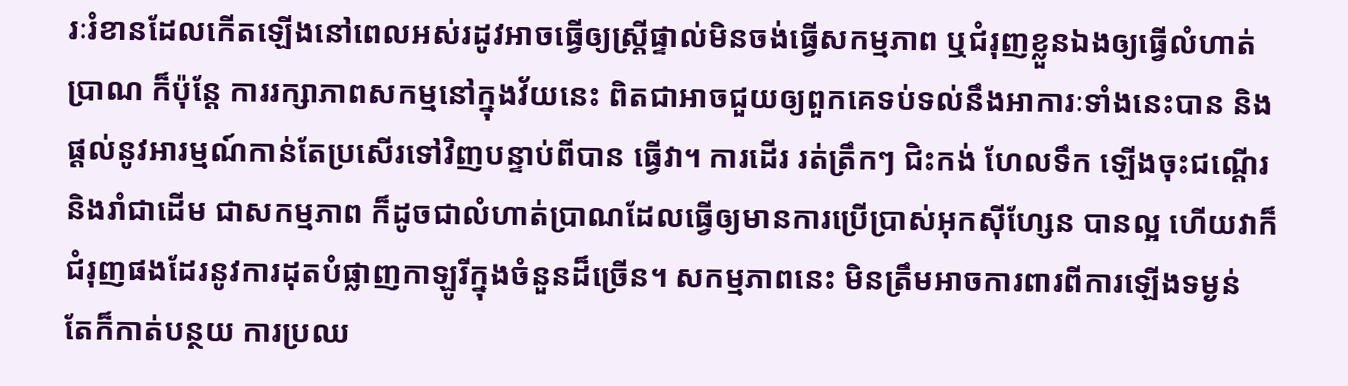រៈរំខានដែលកើតឡើងនៅពេលអស់រដូវអាចធ្វើឲ្យស្ត្រីផ្ទាល់មិនចង់ធ្វើសកម្មភាព ឬជំរុញខ្លួនឯងឲ្យធ្វើលំហាត់ប្រាណ ក៏ប៉ុន្តែ ការរក្សាភាពសកម្មនៅក្នុងវ័យនេះ ពិតជាអាចជួយឲ្យពួកគេទប់ទល់នឹងអាការៈទាំងនេះបាន និងផ្តល់នូវអារម្មណ៍កាន់តែប្រសើរទៅវិញបន្ទាប់ពីបាន ធ្វើវា។ ការដើរ រត់ត្រឹកៗ ជិះកង់ ហែលទឹក ឡើងចុះជណ្តើរ និងរាំជាដើម ជាសកម្មភាព ក៏ដូចជាលំហាត់ប្រាណដែលធ្វើឲ្យមានការប្រើប្រាស់អុកស៊ីហ្សែន បានល្អ ហើយវាក៏ជំរុញផងដែរនូវការដុតបំផ្លាញកាឡូរីក្នុងចំនួនដ៏ច្រើន។ សកម្មភាពនេះ មិនត្រឹមអាចការពារពីការឡើងទម្ងន់  តែក៏កាត់បន្ថយ ការប្រឈ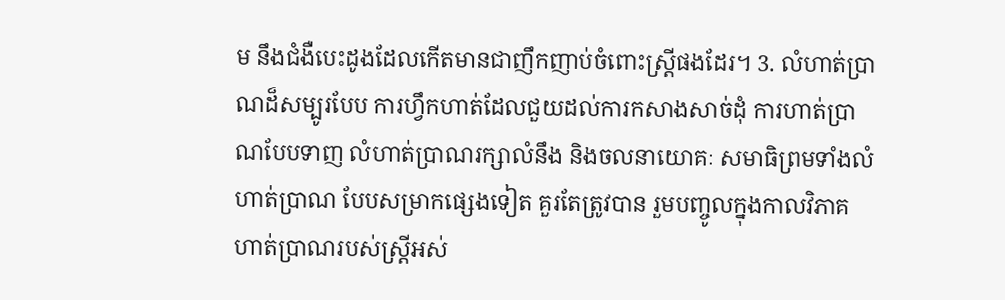ម នឹងជំងឺបេះដូងដែលកើតមានជាញឹកញាប់ចំពោះស្ត្រីផងដែរ។ 3. លំហាត់ប្រាណដ៏សម្បូរបែប ការហ្វឹកហាត់ដែលជួយដល់ការកសាងសាច់ដុំ ការហាត់ប្រាណបែបទាញ លំហាត់ប្រាណរក្សាលំនឹង និងចលនាយោគៈ សមាធិព្រមទាំងលំហាត់ប្រាណ បែបសម្រាកផ្សេងទៀត គួរតែត្រូវបាន រួមបញ្ចូលក្នុងកាលវិភាគហាត់ប្រាណរបស់ស្ត្រីអស់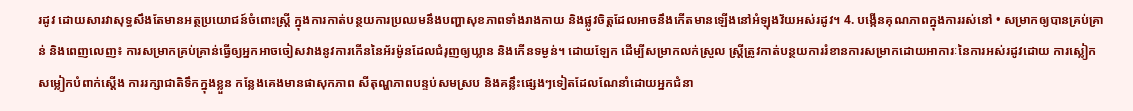រដូវ ដោយសារវាសុទ្ធសឹងតែមានអត្ថប្រយោជន៍ចំពោះស្រ្តី ក្នុងការកាត់បន្ថយការប្រឈមនឹងបញ្ហាសុខភាពទាំងរាងកាយ និងផ្លូវចិត្តដែលអាចនឹងកើតមានឡើងនៅអំឡុងវ័យអស់រដូវ។ 4. បង្កើនគុណភាពក្នុងការរស់នៅ • សម្រាកឲ្យបានគ្រប់គ្រាន់ និងពេញលេញ៖ ការសម្រាកគ្រប់គ្រាន់ធ្វើឲ្យអ្នកអាចចៀសវាងនូវការកើននៃអ័រម៉ូនដែលជំរុញឲ្យឃ្លាន និងកើនទម្ងន់។ ដោយឡែក ដើម្បីសម្រាកលក់ស្រួល ស្ត្រីត្រូវកាត់បន្ថយការរំខានការសម្រាកដោយអាការៈនៃការអស់រដូវដោយ ការស្លៀកសម្លៀកបំពាក់ស្តើង ការរក្សាជាតិទឹកក្នុងខ្លួន កន្លែងគេងមានផាសុកភាព សីតុណ្ហភាពបន្ទប់សមស្រប និងគន្លឹះផ្សេងៗទៀតដែលណែនាំដោយអ្នកជំនា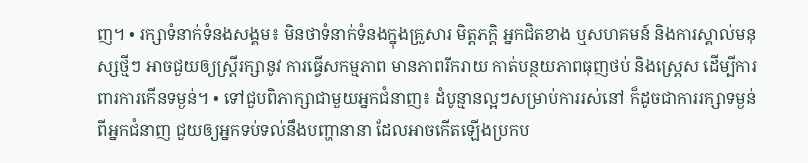ញ។ • រក្សាទំនាក់ទំនងសង្គម៖ មិនថាទំនាក់ទំនងក្នុងគ្រួសារ មិត្តភក្តិ អ្នកជិតខាង ឬសហគមន៍ និងការស្គាល់មនុស្សថ្មីៗ អាចជួយឲ្យស្ត្រីរក្សានូវ ការធ្វើសកម្មភាព មានភាពរីករាយ កាត់បន្ថយភាពធុញថប់ និងស្ត្រេស ដើម្បីការពារការកើនទម្ងន់។ • ទៅជួបពិភាក្សាជាមួយអ្នកជំនាញ៖ ដំបូន្មានល្អៗសម្រាប់ការរស់នៅ ក៏ដូចជាការរក្សាទម្ងន់ពីអ្នកជំនាញ ជួយឲ្យអ្នកទប់ទល់នឹងបញ្ហានានា ដែលអាចកើតឡើងប្រកប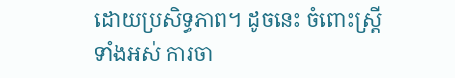ដោយប្រសិទ្ធភាព។ ដូចនេះ ចំពោះស្ត្រីទាំងអស់ ការចា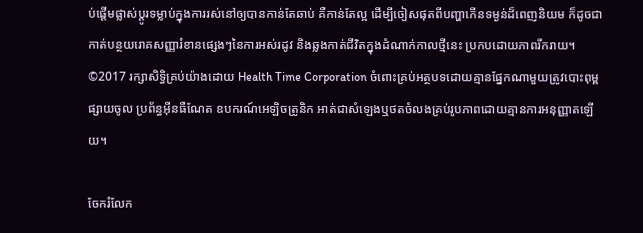ប់ផ្តើមផ្លាស់ប្តូរទម្លាប់ក្នុងការរស់នៅឲ្យបានកាន់តែឆាប់ គឺកាន់តែល្អ ដើម្បីចៀសផុតពីបញ្ហាកើនទម្ងន់ដ៏ពេញនិយម ក៏ដូចជាកាត់បន្ថយរោគសញ្ញារំខានផ្សេងៗនៃការអស់រដូវ និងឆ្លងកាត់ជីវិតក្នុងដំណាក់កាលថ្មីនេះ ប្រកបដោយភាពរីករាយ។ ©2017 រក្សាសិទ្ធិគ្រប់យ៉ាងដោយ Health Time Corporation ចំពោះគ្រប់អត្ថបទដោយគ្មានផ្នែកណាមួយត្រូវបោះពុម្ពផ្សាយចូល ប្រព័ន្ធអ៊ីនធឺណែត ឧបករណ៍អេឡិចត្រូនិក អាត់ជាសំឡេងឬថតចំលងគ្រប់រូបភាពដោយគ្មានការអនុញ្ញាតឡើយ។

ចែករំលែក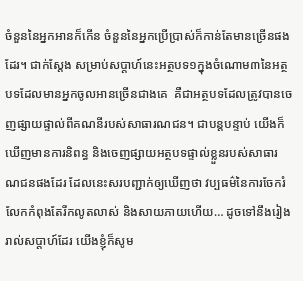ចំនួននៃអ្នកអានក៏កើន ចំនួននៃអ្នកប្រើប្រាស់ក៏កាន់តែមានច្រើនផងដែរ។ ជាក់ស្តែង សម្រាប់សប្តាហ៍នេះអត្ថបទ១ក្នុងចំណោម៣នៃអត្ថបទដែលមានអ្នកចូលអានច្រើនជាងគេ  គឺជាអត្ថបទដែលត្រូវបានចេញផ្សាយផ្ទាល់ពីគណនីរបស់សាធារណជន។ ជាបន្តបន្ទាប់ យើងក៏ឃើញមានការនិពន្ធ និងចេញផ្សាយអត្ថបទផ្ទាល់ខ្លួនរបស់សាធារណជនផងដែរ ដែលនេះសរបញ្ជាក់ឲ្យឃើញថា វប្បធម៌នៃការចែករំលែកកំពុងតែរីកលូតលាស់ និងសាយភាយហើយ… ដូចទៅនឹងរៀងរាល់សប្តាហ៍ដែរ យើងខ្ញុំក៏សូម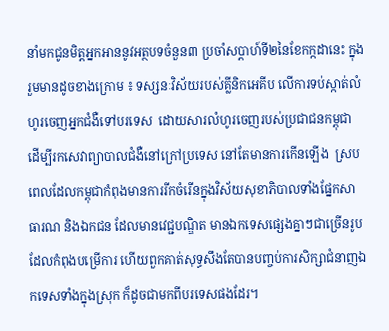នាំមកជូនមិត្តអ្នកអាននូវអត្ថបទចំនួន៣ ប្រចាំសប្តាហ៍ទី២នៃខែកក្កដានេះ ក្នុងរួមមានដូចខាងក្រោម ៖ ទស្សនៈវិស័យរបស់គ្លីនិកអេគីប លើការទប់ស្កាត់លំហូរចេញអ្នកជំងឺទៅបរទេស  ដោយសារលំហូរចេញរបស់ប្រជាជនកម្ពុជា ដើម្បីរកសេវាព្យាបាលជំងឺនៅក្រៅប្រទេស នៅតែមានការកើនឡើង  ស្របពេលដែលកម្ពុជាកំពុងមានការរីកចំរើនក្នុងវិស័យសុខាភិបាលទាំងផ្នែកសាធារណ និងឯកជន ដែលមានវេជ្ជបណ្ឌិត មានឯកទេសផ្សេងគ្នាៗជាច្រើនរូប ដែលកំពុងបម្រើការ ហើយពួកគាត់សុទ្ធសឹងតែបានបញ្ចប់ការសិក្សាជំនាញឯកទេសទាំងក្នុងស្រុក ក៏ដូចជាមកពីបរទេសផងដែរ។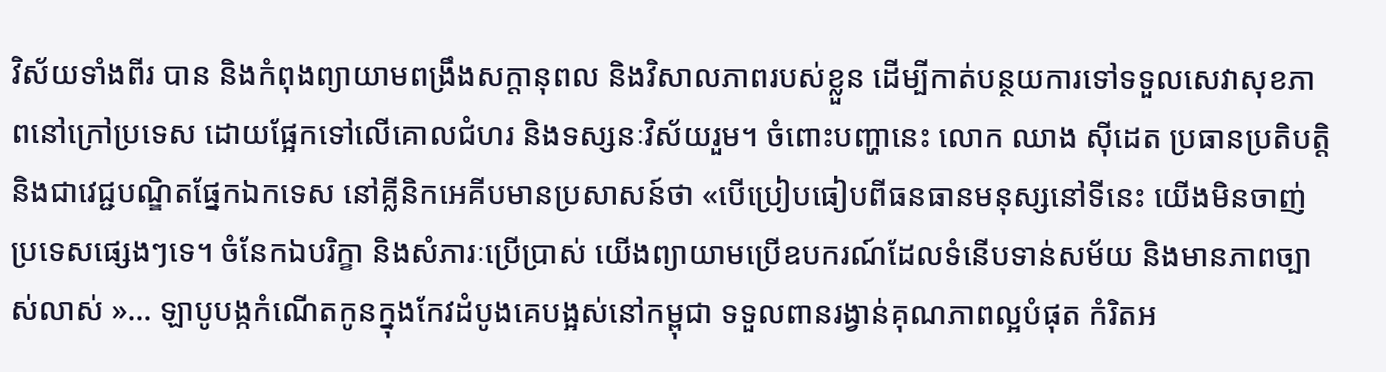វិស័យទាំងពីរ បាន និងកំពុងព្យាយាមពង្រឹងសក្តានុពល និងវិសាលភាពរបស់ខ្លួន ដើម្បីកាត់បន្ថយការទៅទទួលសេវាសុខភាពនៅក្រៅប្រទេស ដោយផ្អែកទៅលើគោលជំហរ និងទស្សនៈវិស័យរួម។ ចំពោះបញ្ហានេះ លោក ឈាង ស៊ីដេត ប្រធានប្រតិបត្តិ និងជាវេជ្ជបណ្ឌិតផ្នែកឯកទេស នៅគ្លីនិកអេគីបមានប្រសាសន៍ថា «បើប្រៀបធៀបពីធនធានមនុស្សនៅទីនេះ យើងមិនចាញ់ប្រទេសផ្សេងៗទេ។ ចំនែកឯបរិក្ខា និងសំភារៈប្រើប្រាស់ យើងព្យាយាមប្រើឧបករណ៍ដែលទំនើបទាន់សម័យ និងមានភាពច្បាស់លាស់ »… ឡាបូបង្កកំណើតកូនក្នុងកែវដំបូងគេបង្អស់នៅកម្ពុជា ទទួលពានរង្វាន់គុណភាពល្អបំផុត កំរិតអ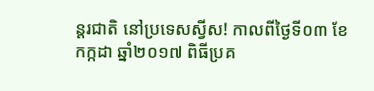ន្តរជាតិ នៅប្រទេសស្វីស! កាលពីថ្ងៃទី០៣ ខែកក្កដា ឆ្នាំ២០១៧ ពិធីប្រគ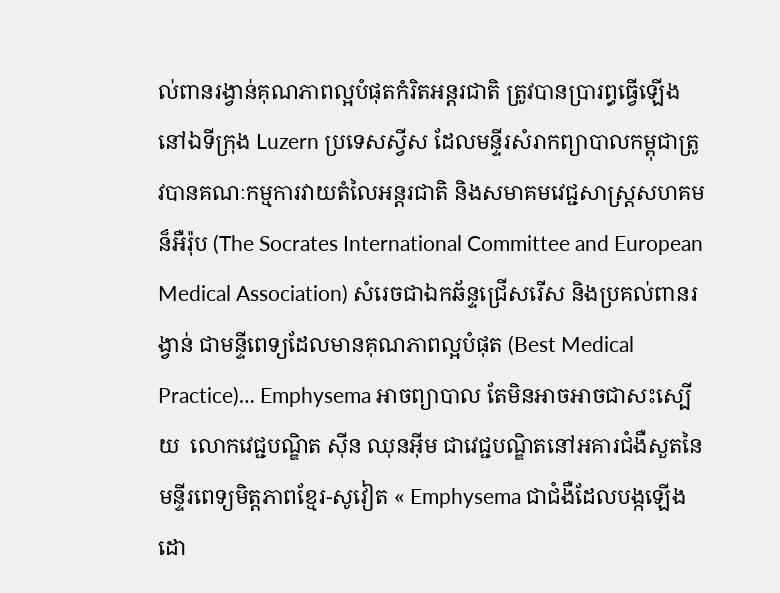ល់ពានរង្វាន់គុណភាពល្អបំផុតកំរិតអន្តរជាតិ ត្រូវបានប្រារព្ធធ្វើឡើងនៅឯទីក្រុង Luzern ប្រទេសស្វីស ដែលមន្ទីរសំរាកព្យាបាលកម្ពុជាត្រូវបានគណៈកម្មការវាយតំលៃអន្តរជាតិ និងសមាគមវេជ្ជសាស្ត្រសហគមន៏អឺរ៉ុប (The Socrates International Committee and European Medical Association) សំរេចជាឯកឆ័ន្ទជ្រើសរើស និងប្រគល់ពានរង្វាន់ ជាមន្ទីពេទ្យដែលមានគុណភាពល្អបំផុត (Best Medical Practice)… Emphysema អាចព្យាបាល តែមិនអាចអាចជាសះស្បើយ  លោកវេជ្ជបណ្ឌិត ស៊ីន ឈុនអ៊ីម ជាវេជ្ជបណ្ឌិតនៅអគារជំងឺសួតនៃមន្ទីរពេទ្យមិត្តភាពខ្មែរ-សូវៀត « Emphysema ជាជំងឺដែលបង្កឡើងដោ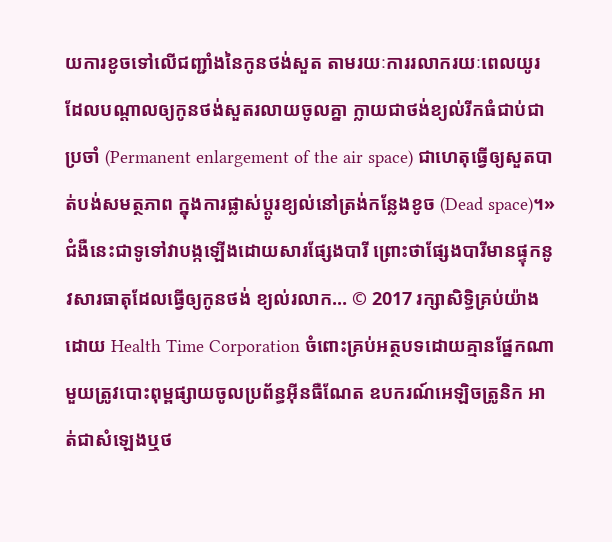យការខូចទៅលើជញ្ជាំងនៃកូនថង់សួត តាមរយៈការរលាករយៈពេលយូរ ដែលបណ្តាលឲ្យកូនថង់សួតរលាយចូលគ្នា ក្លាយជាថង់ខ្យល់រីកធំជាប់ជាប្រចាំ (Permanent enlargement of the air space) ជាហេតុធ្វើឲ្យសួតបាត់បង់សមត្ថភាព ក្នុងការផ្លាស់ប្ដូរខ្យល់នៅត្រង់កន្លែងខូច (Dead space)។» ជំងឺនេះជាទូទៅវាបង្កឡើងដោយសារផ្សែងបារី ព្រោះថាផ្សែងបារីមានផ្ទុកនូវសារធាតុដែលធ្វើឲ្យកូនថង់ ខ្យល់រលាក… © 2017 រក្សាសិទ្ធិគ្រប់យ៉ាងដោយ Health Time Corporation ចំពោះគ្រប់អត្ថបទដោយគ្មានផ្នែកណាមួយត្រូវបោះពុម្ពផ្សាយចូលប្រព័ន្ធអ៊ីនធឺណែត ឧបករណ៍អេឡិចត្រូនិក អាត់ជាសំឡេងឬថ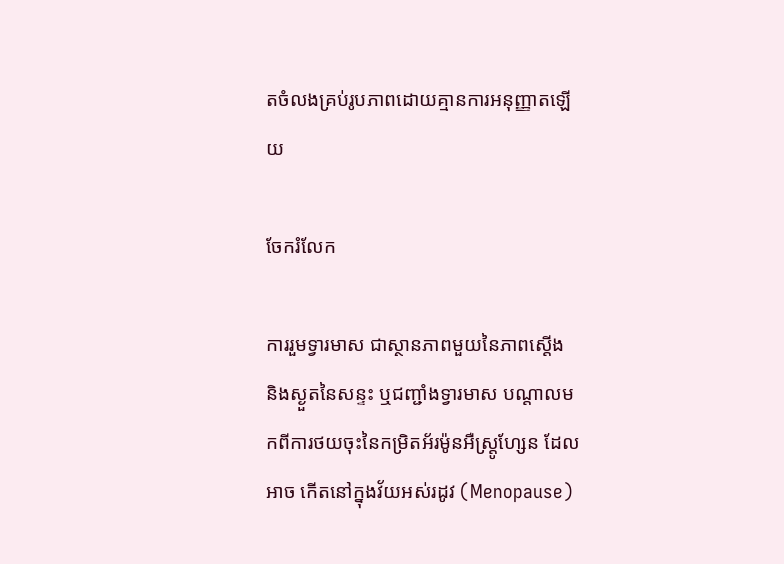តចំលងគ្រប់រូបភាពដោយគ្មានការអនុញ្ញាតឡើយ

ចែករំលែក

ការរួមទ្វារមាស ជាស្ថានភាពមួយនៃភាពស្តើង និងស្ងួតនៃសន្ទះ ឬជញ្ជាំងទ្វារមាស បណ្តាលមកពីការថយចុះនៃកម្រិតអ័រម៉ូនអឺស្ត្រូហែ្សន ដែលអាច កើតនៅក្នុងវ័យអស់រដូវ (Menopause)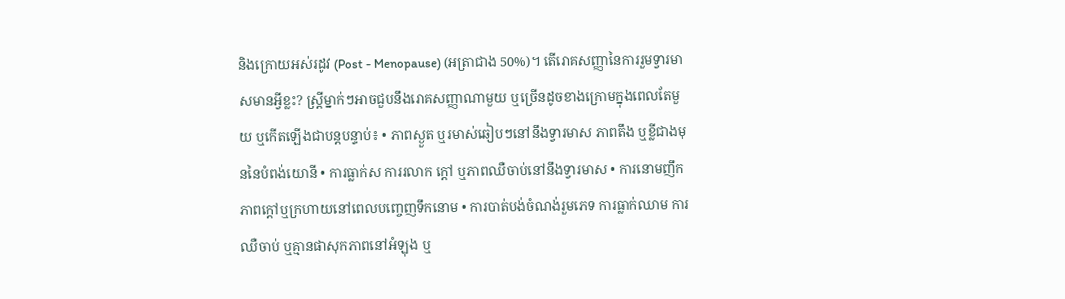និងក្រោយអស់រដូវ (Post - Menopause) (អត្រាជាង 50%)។ តើរោគសញ្ញានៃការរួមទ្វារមាសមានអ្វីខ្លះ? ស្ត្រីម្នាក់ៗអាចជួបនឹងរោគសញ្ញាណាមួយ ឬច្រើនដូចខាងក្រោមក្នុងពេលតែមួយ ឬកើតឡើងជាបន្តបន្ទាប់៖ • ភាពស្ងួត ឬរមាស់ឆៀបៗនៅនឹងទ្វារមាស ភាពតឹង ឬខ្លីជាងមុននៃបំពង់យោនី • ការធ្លាក់ស ការរលាក ក្តៅ ឬភាពឈឺចាប់នៅនឹងទ្វារមាស • ការនោមញឹក ភាពក្តៅឬក្រហាយនៅពេលបញ្ចេញទឹកនោម • ការបាត់បង់ចំណង់រួមភេទ ការធ្លាក់ឈាម ការឈឺចាប់ ឬគ្មានផាសុកភាពនៅអំឡុង ឬ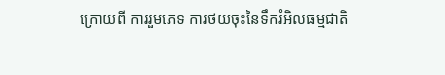ក្រោយពី ការរួមភេទ ការថយចុះនៃទឹករំអិលធម្មជាតិ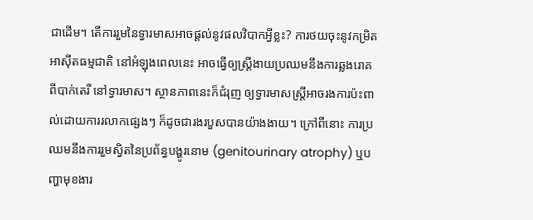ជាដើម។ តើការរួមនៃទ្វារមាសអាចផ្តល់នូវផលវិបាកអ្វីខ្លះ? ការថយចុះនូវកម្រិតអាស៊ីតធម្មជាតិ នៅអំឡុងពេលនេះ អាចធ្វើឲ្យស្ត្រីងាយប្រឈមនឹងការឆ្លងរោគពីបាក់តេរី នៅទ្វារមាស។ ស្ថានភាពនេះក៏ជំរុញ ឲ្យទ្វារមាសស្ត្រីអាចរងការប៉ះពាល់ដោយការរលាកផ្សេងៗ ក៏ដូចជារងរបួសបានយ៉ាងងាយ។ ក្រៅពីនោះ ការប្រឈមនឹងការរួមស្វិតនៃប្រព័ន្ធបង្ហូរនោម (genitourinary atrophy) ឬបញ្ហាមុខងារ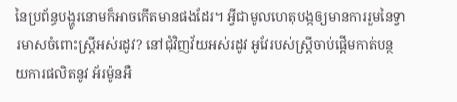នៃប្រព័ន្ធបង្ហូរនោមក៏អាចកើតមានផងដែរ។ អ្វីជាមូលហេតុបង្កឲ្យមានការរួមនៃទ្វារមាសចំពោះស្ត្រីអស់រដូវ? នៅជុំវិញវ័យអស់រដូវ អូវែរបស់ស្ត្រីចាប់ផ្តើមកាត់បន្ថយការផលិតនូវ អ័រម៉ូនអឺ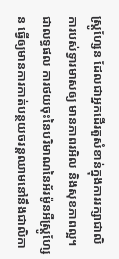ស្ត្រូហែ្សន ដែលជាអ្នកដើរតួសំខាន់ក្នុងការរក្សាជាលិការបស់ទ្វារមាសឲ្យ មានភាពរអិល និងសុខភាពល្អ។ ជាលទ្ធផល ការថយចុះនៃបរិមាណនៃអ័រម៉ូនអឺស្ត្រូហែ្សន ធ្វើឲ្យមានការកាត់បន្ថយចរន្តឈាមនៅនឹងជាលិកា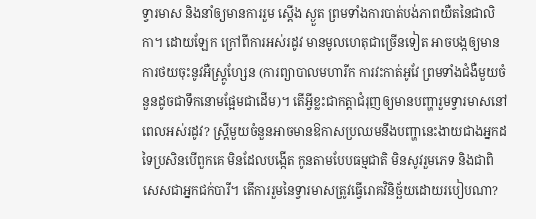ទ្វារមាស និងនាំឲ្យមានការរួម ស្តើង ស្ងួត ព្រមទាំងការបាត់បង់ភាពយឺតនៃជាលិកា។ ដោយឡែក ក្រៅពីការអស់រដូវ មានមូលហេតុជាច្រើនទៀត អាចបង្កឲ្យមាន ការថយចុះនូវអឺស្ត្រូហែ្សន (ការព្យាបាលមហារីក ការវះកាត់អូវែ ព្រមទាំងជំងឺមួយចំនួនដូចជាទឹកនោមផ្អែមជាដើម)។ តើអ្វីខ្លះជាកត្តាជំរុញឲ្យមានបញ្ហារួមទ្វារមាសនៅពេលអស់រដូវ? ស្ត្រីមួយចំនួនអាចមានឱកាសប្រឈមនឹងបញ្ហានេះងាយជាងអ្នកដទៃប្រសិនបើពួកគេ មិនដែលបង្កើត កូនតាមបែបធម្មជាតិ មិនសូវរួមភេទ និងជាពិសេសជាអ្នកជក់បារី។ តើការរួមនៃទ្វារមាសត្រូវធ្វើរោគវិនិច្ឆ័យដោយរបៀបណា?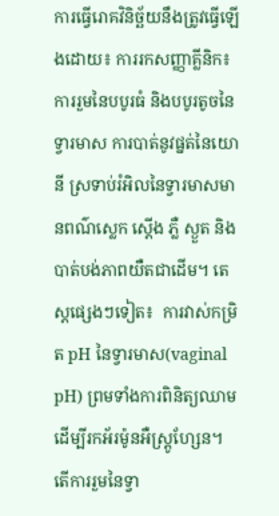ការធ្វើរោគវិនិច្ឆ័យនឹងត្រូវធ្វើឡើងដោយ៖ ការរកសញ្ញាគ្លីនិក៖ ការរួមនៃបបូរធំ និងបបូរតូចនៃទ្វារមាស ការបាត់នូវផ្នត់នៃយោនី ស្រទាប់រំអិលនៃទ្វារមាសមានពណ៌ស្លេក ស្តើង ភ្លឺ ស្ងួត និង បាត់បង់ភាពយឺតជាដើម។ តេស្តផ្សេងៗទៀត៖  ការវាស់កម្រិត pH នៃទ្វារមាស(vaginal pH) ព្រមទាំងការពិនិត្យឈាម ដើម្បីរកអ័រម៉ូនអឺស្ត្រូហែ្សន។ តើការរួមនៃទ្វា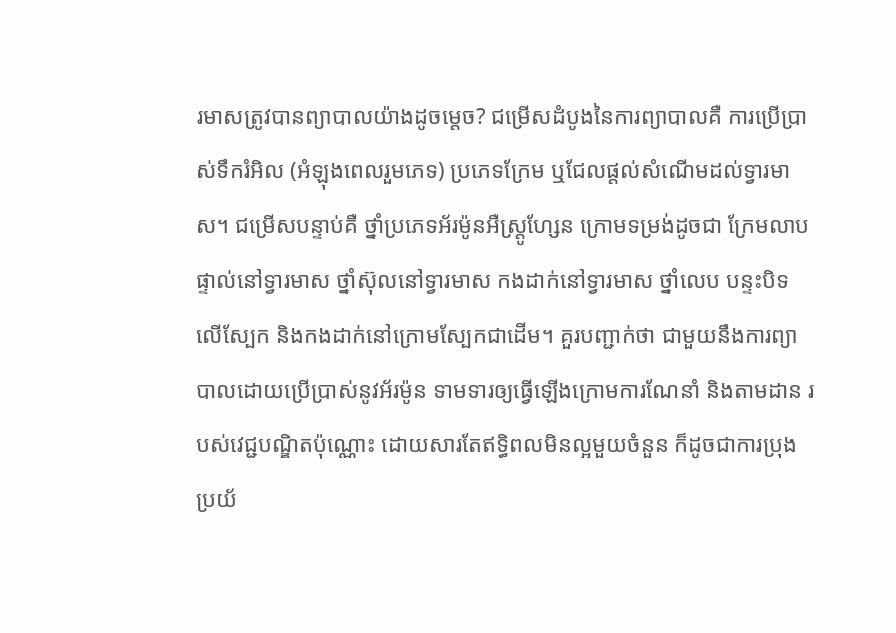រមាសត្រូវបានព្យាបាលយ៉ាងដូចម្តេច? ជម្រើសដំបូងនៃការព្យាបាលគឺ ការប្រើប្រាស់ទឹករំអិល (អំឡុងពេលរួមភេទ) ប្រភេទក្រែម ឬជែលផ្តល់សំណើមដល់ទ្វារមាស។ ជម្រើសបន្ទាប់គឺ ថ្នាំប្រភេទអ័រម៉ូនអឺស្ត្រូហែ្សន ក្រោមទម្រង់ដូចជា ក្រែមលាបផ្ទាល់នៅទ្វារមាស ថ្នាំស៊ុលនៅទ្វារមាស កងដាក់នៅទ្វារមាស ថ្នាំលេប បន្ទះបិទលើស្បែក និងកងដាក់នៅក្រោមស្បែកជាដើម។ គួរបញ្ជាក់ថា ជាមួយនឹងការព្យាបាលដោយប្រើប្រាស់នូវអ័រម៉ូន ទាមទារឲ្យធ្វើឡើងក្រោមការណែនាំ និងតាមដាន របស់វេជ្ជបណ្ឌិតប៉ុណ្ណោះ ដោយសារតែឥទ្ធិពលមិនល្អមួយចំនួន ក៏ដូចជាការប្រុងប្រយ័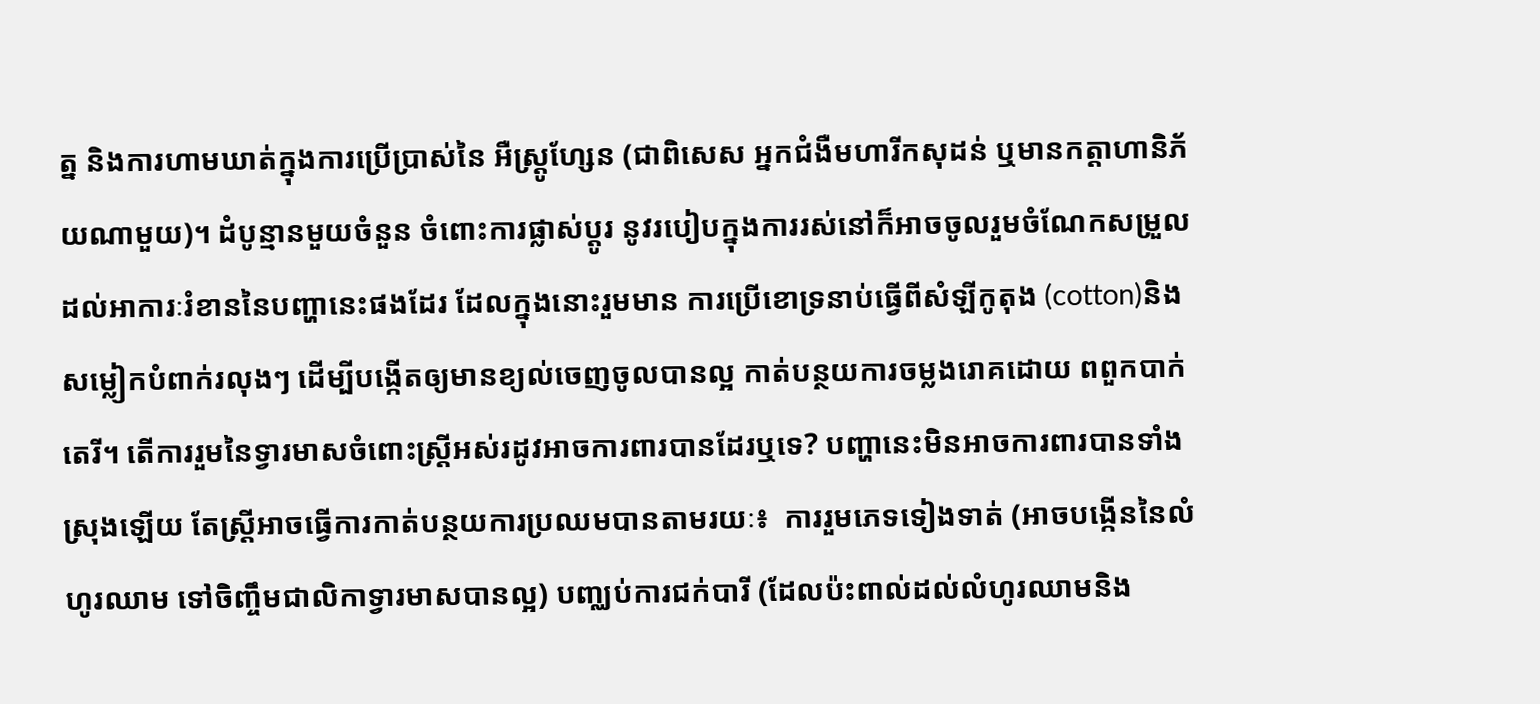ត្ន និងការហាមឃាត់ក្នុងការប្រើប្រាស់នៃ អឺស្ត្រូហែ្សន (ជាពិសេស អ្នកជំងឺមហារីកសុដន់ ឬមានកត្តាហានិភ័យណាមួយ)។ ដំបូន្មានមួយចំនួន ចំពោះការផ្លាស់ប្តូរ នូវរបៀបក្នុងការរស់នៅក៏អាចចូលរួមចំណែកសម្រួលដល់អាការៈរំខាននៃបញ្ហានេះផងដែរ ដែលក្នុងនោះរួមមាន ការប្រើខោទ្រនាប់ធ្វើពីសំឡីកូតុង (cotton)និងសម្លៀកបំពាក់រលុងៗ ដើម្បីបង្កើតឲ្យមានខ្យល់ចេញចូលបានល្អ កាត់បន្ថយការចម្លងរោគដោយ ពពួកបាក់តេរី។ តើការរួមនៃទ្វារមាសចំពោះស្ត្រីអស់រដូវអាចការពារបានដែរឬទេ? បញ្ហានេះមិនអាចការពារបានទាំងស្រុងឡើយ តែស្ត្រីអាចធ្វើការកាត់បន្ថយការប្រឈមបានតាមរយៈ៖  ការរួមភេទទៀងទាត់ (អាចបង្កើននៃលំហូរឈាម ទៅចិញ្ចឹមជាលិកាទ្វារមាសបានល្អ) បញ្ឈប់ការជក់បារី (ដែលប៉ះពាល់ដល់លំហូរឈាមនិង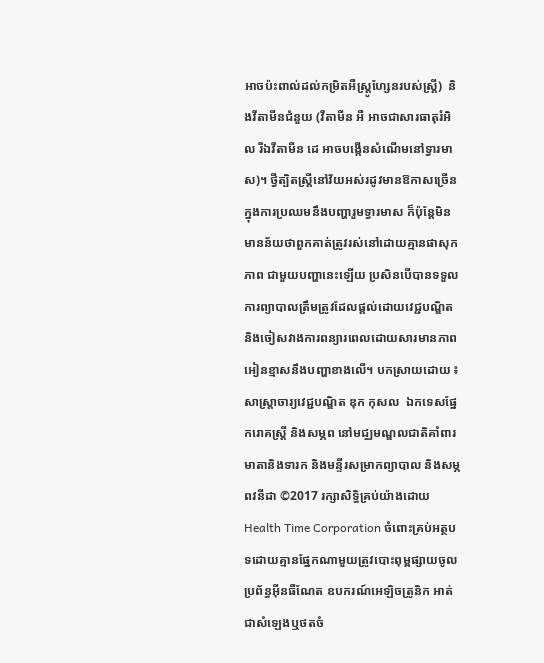អាចប៉ះពាល់ដល់កម្រិតអឺស្ត្រូហែ្សនរបស់ស្ត្រី)  និងវីតាមីនជំនួយ (វីតាមីន អឺ អាចជាសារធាតុរំអិល រីឯវីតាមីន ដេ អាចបង្កើនសំណើមនៅទ្វារមាស)។ ថ្វីត្បិតស្ត្រីនៅវ័យអស់រដូវមានឱកាសច្រើនក្នុងការប្រឈមនឹងបញ្ហារួមទ្វារមាស ក៏ប៉ុន្តែមិនមានន័យថាពួកគាត់ត្រូវរស់នៅដោយគ្មានផាសុកភាព ជាមួយបញ្ហានេះឡើយ ប្រសិនបើបានទទួលការព្យាបាលត្រឹមត្រូវដែលផ្តល់ដោយវេជ្ជបណ្ឌិត និងចៀសវាងការពន្យារពេលដោយសារមានភាព អៀនខ្មាសនឹងបញ្ហាខាងលើ។ បកស្រាយដោយ ៖ សាស្រ្តាចារ្យវេជ្ជបណ្ឌិត ឌុក កុសល  ឯកទេសផ្នែករោគស្ត្រី និងសម្ភព នៅមជ្ឈមណ្ឌលជាតិគាំពារមាតានិងទារក និងមន្ទីរសម្រាកព្យាបាល និងសម្ភពវនីដា ©2017 រក្សាសិទ្ធិគ្រប់យ៉ាងដោយ Health Time Corporation ចំពោះគ្រប់អត្ថបទដោយគ្មានផ្នែកណាមួយត្រូវបោះពុម្ពផ្សាយចូល ប្រព័ន្ធអ៊ីនធឺណែត ឧបករណ៍អេឡិចត្រូនិក អាត់ជាសំឡេងឬថតចំ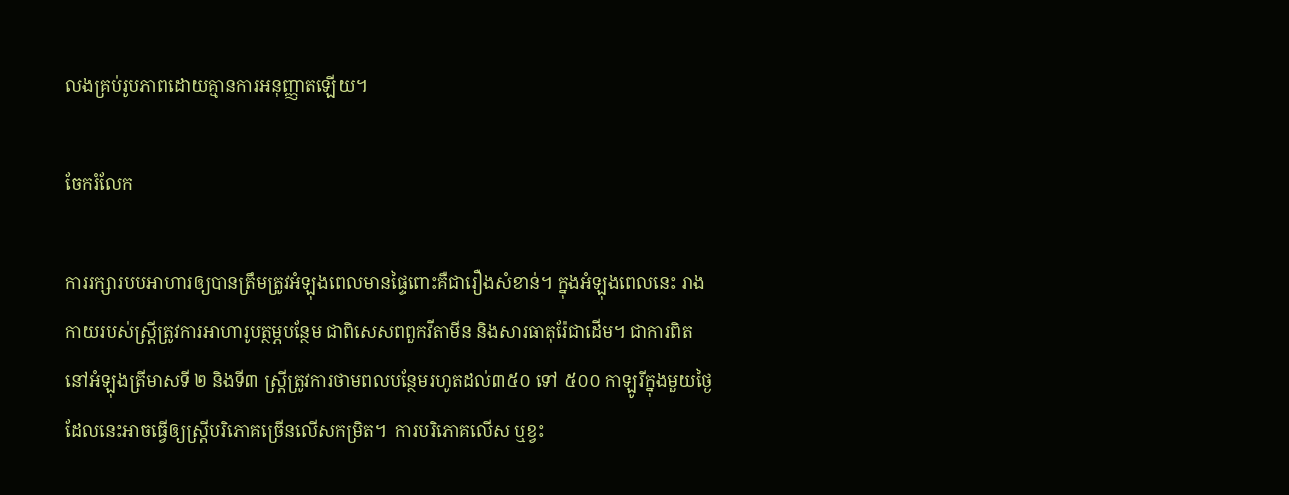លងគ្រប់រូបភាពដោយគ្មានការអនុញ្ញាតឡើយ។

ចែករំលែក

ការរក្សារបបអាហារឲ្យបានត្រឹមត្រូវអំឡុងពេលមានផ្ទៃពោះគឺជារឿងសំខាន់។ ក្នុងអំឡុងពេលនេះ រាងកាយរបស់ស្ត្រីត្រូវការអាហារូបត្ថម្ភបន្ថែម ជាពិសេសពពួកវីតាមីន និងសារធាតុរ៉ែជាដើម។ ជាការពិត នៅអំឡុងត្រីមាសទី ២ និងទី៣ ស្រ្តីត្រូវការថាមពលបន្ថែមរហូតដល់៣៥០ ទៅ ៥០០ កាឡូរីក្នុងមួយថ្ងៃ ដែលនេះអាចធ្វើឲ្យស្រ្តីបរិភោគច្រើនលើសកម្រិត។  ការបរិភោគលើស ឬខ្វះ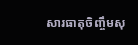សារធាតុចិញ្ចឹមសុ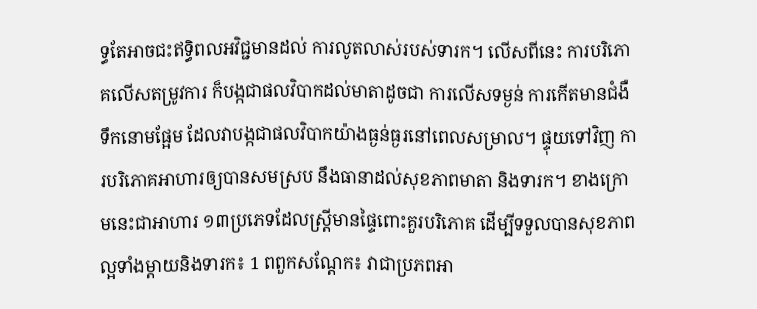ទ្ធតែអាចជះឥទ្ធិពលអវិជ្ជមានដល់ ការលូតលាស់របស់ទារក។ លើសពីនេះ ការបរិភោគលើសតម្រូវការ ក៏បង្កជាផលវិបាកដល់មាតាដូចជា ការលើសទម្ងន់ ការកើតមានជំងឺទឹកនោមផ្អែម ដែលវាបង្កជាផលវិបាកយ៉ាងធ្ងន់ធ្ងរនៅពេលសម្រាល។ ផ្ទុយទៅវិញ ការបរិភោគអាហារឲ្យបានសមស្រប នឹងធានាដល់សុខភាពមាតា និងទារក។ ខាងក្រោមនេះជាអាហារ ១៣ប្រភេទដែលស្រ្តីមានផ្ទៃពោះគួរបរិភោគ ដើម្បីទទួលបានសុខភាពល្អទាំងម្តាយនិងទារក៖ 1 ពពួកសណ្តែក៖ វាជាប្រភពអា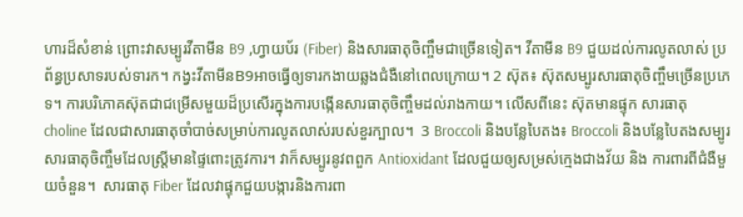ហារដ៏សំខាន់ ព្រោះវាសម្បូរវីតាមីន B9 ,ហ្វាយប័រ (Fiber) និងសារធាតុចិញ្ចឹមជាច្រើនទៀត។ វីតាមីន B9 ជួយដល់ការលូតលាស់ ប្រព័ន្ធប្រសាទរបស់ទារក។ កង្វះវីតាមីនB9អាចធ្វើឲ្យទារកងាយឆ្លងជំងឺនៅពេលក្រោយ។ 2 ស៊ុត៖ ស៊ុតសម្បូរសារធាតុចិញ្ចឹមច្រើនប្រភេទ។ ការបរិភោគស៊ុតជាជម្រើសមួយដ៏ប្រសើរក្នុងការបង្កើនសារធាតុចិញ្ចឹមដល់រាងកាយ។ លើសពីនេះ ស៊ុតមានផ្ទុក សារធាតុ choline ដែលជាសារធាតុចាំបាច់សម្រាប់ការលូតលាស់របស់ខួរក្បាល។  3 Broccoli និងបន្លែបៃតង៖ Broccoli និងបន្លែបៃតងសម្បូរ សារធាតុចិញ្ចឹមដែលស្រ្តីមានផ្ទៃពោះត្រូវការ។ វាក៏សម្បូរនូវពពួក Antioxidant ដែលជួយឲ្យសម្រស់ក្មេងជាងវ័យ និង ការពារពីជំងឺមួយចំនួន។  សារធាតុ Fiber ដែលវាផ្ទុកជួយបង្ការនិងការពា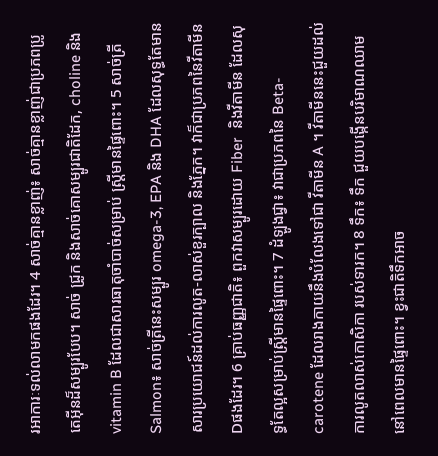រអាការៈទល់លាមកផងដែរ។ 4 សាច់គ្មានខ្លាញ់៖ សាច់គ្មានខ្លាញ់ជាប្រភពប្រូតេអុីនដ៏សម្បូរបែប។ សាច់ ជ្រូក និងសាច់គោសម្បូរជាតិដែក, choline និង vitamin B ដែលជាសារធាតុចាំបាច់សម្រាប់ ស្ត្រីមានផ្ទៃពោះ។ 5 សាច់ត្រី Salmon៖ សាច់ត្រីនេះសម្បូរ omega-3, EPA និង DHA ដែលសុទ្ធតែមានសារប្រយោជន៍ដល់ការលូត-លាស់ខួរក្បាល និងភ្នែក។ វាក៏ជាប្រភពនៃវីតាមីនDផងដែរ។ 6 គ្រាប់ធញ្ញជាតិ៖ ពួកវាសម្បូរដោយ Fiber  និងវីតាមីន ដែលសុទ្ធតែល្អសម្រាប់ស្ត្រីមានផ្ទៃពោះ។ 7 ដំឡូងជ្វា៖ វាជាប្រភពនៃ Beta-carotene ដែលរាងកាយនឹងបំលែងទៅជា វីតាមីន A ។ វីតាមីននេះជួយដល់ការលូតលាស់កោសិកា របស់ទារក។ 8 ទឹក៖ ទឹក ជួយបង្កើនបរិមាណឈាម នៅពេលមានផ្ទៃពោះ។ ខ្វះជាតិទឹកអាច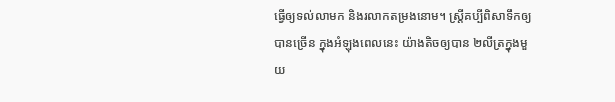ធ្វើឲ្យទល់លាមក និងរលាកតម្រងនោម។ ស្រ្តីគប្បីពិសាទឹកឲ្យបានច្រើន ក្នុងអំឡុងពេលនេះ យ៉ាងតិចឲ្យបាន ២លីត្រក្នុងមួយ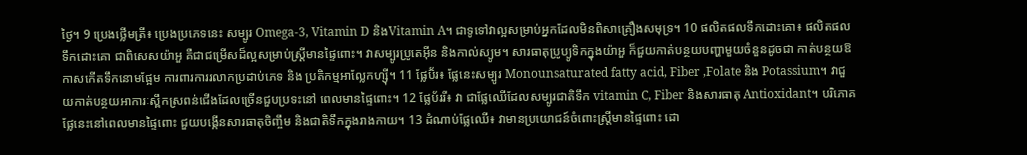ថ្ងៃ។ 9 ប្រេងថ្លើមត្រី៖ ប្រេងប្រភេទនេះ សម្បូរ Omega-3, Vitamin D និងVitamin A។ ជាទូទៅវាល្អសម្រាប់អ្នកដែលមិនពិសាគ្រឿងសមុទ្រ។ 10 ផលិតផលទឹកដោះគោ៖ ផលិតផលទឹកដោះគោ ជាពិសេសយ៉ាអួ គឺជាជម្រើសដ៏ល្អសម្រាប់ស្រ្តីមានផ្ទៃពោះ។ វាសម្បូរប្រូតេអុីន និងកាល់ស្យូម។ សារធាតុប្រូប្យូទិកក្នុងយ៉ាអួ ក៏ជួយកាត់បន្ថយបញ្ហាមួយចំនួនដូចជា កាត់បន្ថយឱកាសកើតទឹកនោមផ្អែម ការពារការរលាកប្រដាប់ភេទ និង ប្រតិកម្មអាល្លែកហ្ស៊ី។ 11 ផ្លែប៊័រ៖ ផ្លែនេះសម្បូរ Monounsaturated fatty acid, Fiber ,Folate និង Potassium។ វាជួយកាត់បន្ថយអាការៈស្ពឹកស្រពន់ជើងដែលច្រើនជួបប្រទះនៅ ពេលមានផ្ទៃពោះ។ 12 ផ្លែប័ររី៖ វា ជាផ្លែឈើដែលសម្បូរជាតិទឹក vitamin C, Fiber និងសារធាតុ Antioxidant។ បរិភោគផ្លែនេះនៅពេលមានផ្ទៃពោះ ជួយបង្កើនសារធាតុចិញ្ចឹម និងជាតិទឹកក្នុងរាងកាយ។ 13 ដំណាប់ផ្លែឈើ៖ វាមានប្រយោជន៍ចំពោះស្រ្តីមានផ្ទៃពោះ ដោ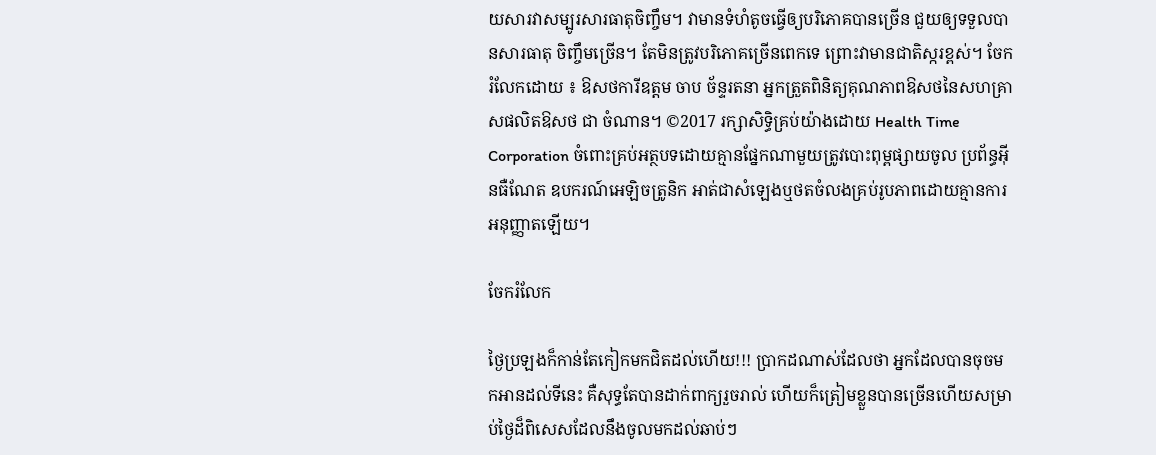យសារវាសម្បូរសារធាតុចិញ្ចឹម។ វាមានទំហំតូចធ្វើឲ្យបរិភោគបានច្រើន ជួយឲ្យទទួលបានសារធាតុ ចិញ្ចឹមច្រើន។ តែមិនត្រូវបរិភោគច្រើនពេកទេ ព្រោះវាមានជាតិស្ករខ្ពស់។ ចែករំលែកដោយ ៖ ឱសថការីឧត្តម ចាប ច័ន្ទរតនា អ្នកត្រួតពិនិត្យគុណភាពឱសថនៃសហគ្រាសផលិតឱសថ ជា ចំណាន។ ©2017 រក្សាសិទ្ធិគ្រប់យ៉ាងដោយ Health Time Corporation ចំពោះគ្រប់អត្ថបទដោយគ្មានផ្នែកណាមួយត្រូវបោះពុម្ពផ្សាយចូល ប្រព័ន្ធអ៊ីនធឺណែត ឧបករណ៍អេឡិចត្រូនិក អាត់ជាសំឡេងឬថតចំលងគ្រប់រូបភាពដោយគ្មានការអនុញ្ញាតឡើយ។

ចែករំលែក

ថ្ងៃប្រឡងក៏កាន់តែកៀកមកជិតដល់ហើយ!!! ប្រាកដណាស់ដែលថា អ្នកដែលបានចុចមកអានដល់ទីនេះ គឺសុទ្ធតែបានដាក់ពាក្យរួចរាល់ ហើយក៏ត្រៀមខ្លួនបានច្រើនហើយសម្រាប់ថ្ងៃដ៏ពិសេសដែលនឹងចូលមកដល់ឆាប់ៗ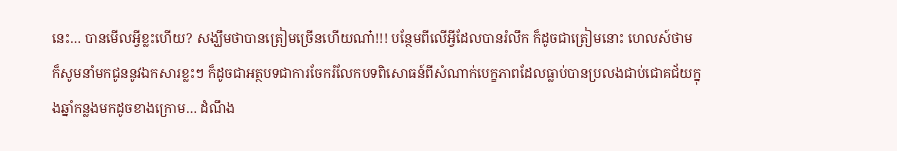នេះ… បានមើលអ្វីខ្លះហើយ? សង្ឃឹមថាបានត្រៀមច្រើនហើយណា៎!!! បន្ថែមពីលើអ្វីដែលបានរំលឹក ក៏ដូចជាត្រៀមនោះ ហេលស៍ថាម ក៏សូមនាំមកជូននូវឯកសារខ្លះៗ ក៏ដូចជាអត្ថបទជាការចែករំលែកបទពិសោធន៍ពីសំណាក់បេក្ខភាពដែលធ្លាប់បានប្រលងជាប់ជោគជ័យក្នុងឆ្នាំកន្លងមកដូចខាងក្រោម… ដំណឹង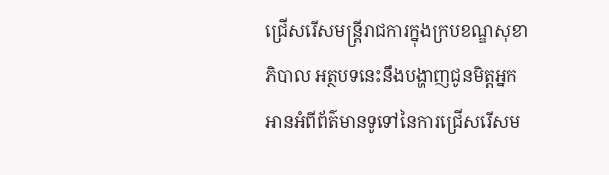ជ្រើសរើសមន្រ្តីរាជការក្នុងក្របខណ្ឌសុខាភិបាល អត្ថបទនេះនឹងបង្ហាញជូនមិត្តអ្នកអានអំពីព័ត៌មានទូទៅនៃការជ្រើសរើសម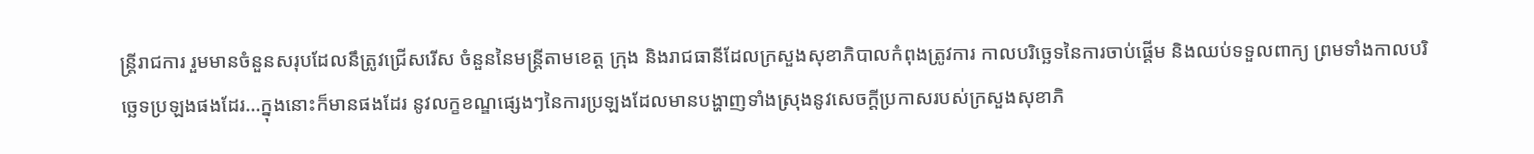ន្ត្រីរាជការ រួមមានចំនួនសរុបដែលនឹត្រូវជ្រើសរើស ចំនួននៃមន្រ្តីតាមខេត្ត ក្រុង និងរាជធានីដែលក្រសួងសុខាភិបាលកំពុងត្រូវការ កាលបរិច្ឆេទនៃការចាប់ផ្តើម និងឈប់ទទួលពាក្យ ព្រមទាំងកាលបរិច្ឆេទប្រឡងផងដែរ…ក្នុងនោះក៏មានផងដែរ នូវលក្ខខណ្ឌផ្សេងៗនៃការប្រឡងដែលមានបង្ហាញទាំងស្រុងនូវសេចក្តីប្រកាសរបស់ក្រសួងសុខាភិ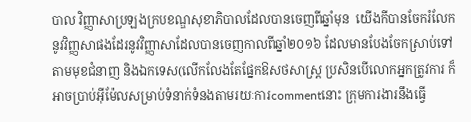បាល វិញ្ញាសាប្រឡងក្របខណ្ឌសុខាភិបាលដែលបានចេញពីឆ្នាំមុន  យើងកីបានចែករំលែកនូវវិញ្ញសាផងដែរនូវវិញ្ញាសាដែលបានចេញកាលពីឆ្នាំ២០១៦ ដែលមានបែងចែកស្រាប់ទៅតាមមុខជំនាញ និងឯកទេស(លើកលែងតែផ្នែកឱសថសាស្រ្ត ប្រសិនបើលោកអ្នកត្រូវការ ក៏អាចប្រាប់អ៊ីម៉ែលសម្រាប់ទំនាក់ទំនងតាមរយៈការcommentនោះ ក្រុមការងារនឹងធ្វើ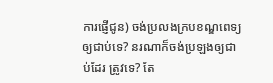ការផ្ញើជូន) ចង់ប្រលងក្របខណ្ឌពេទ្យឲ្យជាប់ទេ? នរណាក៏ចង់ប្រឡងឲ្យជាប់ដែរ ត្រូវទេ? តែ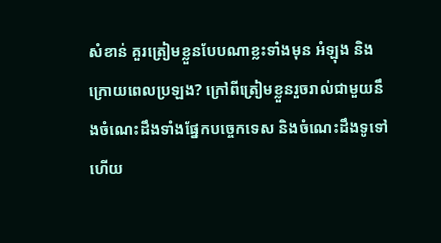សំខាន់ គួរត្រៀមខ្លួនបែបណាខ្លះទាំងមុន អំឡុង និងក្រោយពេលប្រឡង? ក្រៅពីត្រៀមខ្លួនរួចរាល់ជាមួយនឹងចំណេះដឹងទាំងផ្នែកបច្ចេកទេស និងចំណេះដឹងទូទៅហើយ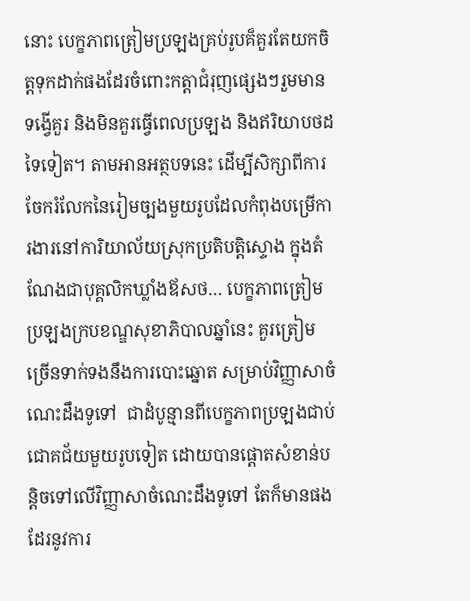នោះ បេក្ខភាពត្រៀមប្រឡងគ្រប់រូបគ៏គួរតែយកចិត្តទុកដាក់ផងដែរចំពោះកត្តាជំរុញផ្សេងៗរួមមាន ទង្វើគួរ និងមិនគួរធ្វើពេលប្រឡង និងឥរិយាបថដទៃទៀត។ តាមអានអត្ថបទនេះ ដើម្បីសិក្សាពីការចែករំលែកនៃរៀមច្បងមួយរូបដែលកំពុងបម្រើការងារនៅការិយាល័យស្រុកប្រតិបត្តិស្ទោង ក្នុងតំណែងជាបុគ្គលិកឃ្លាំងឪសថ… បេក្ខភាពត្រៀមប្រឡងក្របខណ្ឌសុខាភិបាលឆ្នាំនេះ គួរត្រៀមច្រើនទាក់ទងនឹងការបោះឆ្នោត សម្រាប់វិញ្ញាសាចំណេះដឹងទូទៅ  ជាដំបូន្មានពីបេក្ខភាពប្រឡងជាប់ជោគជ័យមួយរូបទៀត ដោយបានផ្តោតសំខាន់បន្តិចទៅលើវិញ្ញាសាចំណេះដឹងទូទៅ តែក៏មានផងដែរនូវការ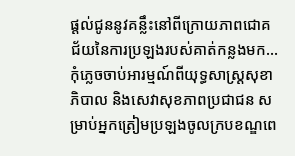ផ្តល់ជូននូវគន្លឹះនៅពីក្រោយភាពជោគជ័យនៃការប្រឡងរបស់គាត់កន្លងមក… កុំភ្លេចចាប់អារម្មណ៍ពីយុទ្ធសាស្រ្តសុខាភិបាល និងសេវាសុខភាពប្រជាជន សម្រាប់អ្នកត្រៀមប្រឡងចូលក្របខណ្ឌពេ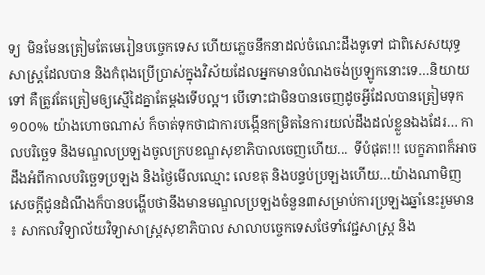ទ្យ  មិនមែនត្រៀមតែមេរៀនបច្ចេកទេស ហើយភ្លេចនឹកនាដល់ចំណេះដឹងទូទៅ ជាពិសេសយុទ្ធសាស្រ្តដែលបាន និងកំពុងប្រើប្រាស់ក្នុងវិស័យដែលអ្នកមានបំណងចង់ប្រឡូកនោះទេ…និយាយទៅ គឺត្រូវតែត្រៀមឲ្យស្មើដៃគ្នាតែម្តងទើបល្អ។ បើទោះជាមិនបានចេញដូចអ្វីដែលបានត្រៀមទុក១០០% យ៉ាងហោចណាស់ ក៏ចាត់ទុកថាជាការបង្កើនកម្រិតនៃការយល់ដឹងដល់ខ្លួនឯងដែរ… កាលបរិច្ឆេទ និងមណ្ឌលប្រឡងចូលក្របខណ្ឌសុខាភិបាលចេញហើយ...  ទីបំផុត!!! បេក្ខភាពក៏អាចដឹងអំពីកាលបរិច្ឆេទប្រឡង និងថ្ងៃមើលឈ្មោះ លេខតុ និងបន្ទប់ប្រឡងហើយ…យ៉ាងណាមិញ សេចក្តីជូនដំណឹងក៏បានបង្ហើបថានឹងមានមណ្ឌលប្រឡងចំនួន៣សម្រាប់ការប្រឡងឆ្នាំនេះរួមមាន ៖ សាកលវិទ្យាល័យវិទ្យាសាស្រ្តសុខាភិបាល សាលាបច្ចេកទេសថែទាំវេជ្ជសាស្រ្ត និង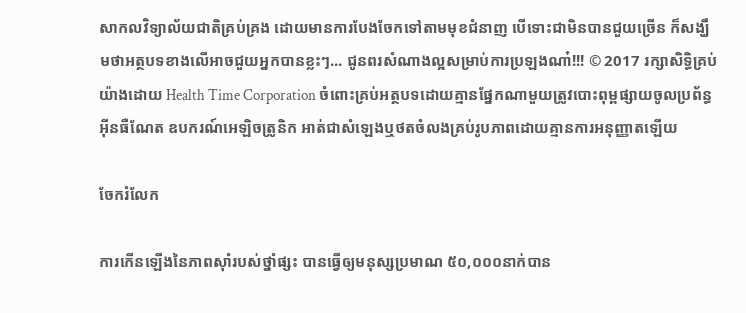សាកលវិទ្យាល័យជាតិគ្រប់គ្រង ដោយមានការបែងចែកទៅតាមមុខជំនាញ បើទោះជាមិនបានជួយច្រើន ក៏សង្ឃឹមថាអត្ថបទខាងលើអាចជួយអ្នកបានខ្លះៗ... ជូនពរសំណាងល្អសម្រាប់ការប្រឡងណា៎!!! © 2017 រក្សាសិទ្ធិគ្រប់យ៉ាងដោយ Health Time Corporation ចំពោះគ្រប់អត្ថបទដោយគ្មានផ្នែកណាមួយត្រូវបោះពុម្ពផ្សាយចូលប្រព័ន្ធអ៊ីនធឺណែត ឧបករណ៍អេឡិចត្រូនិក អាត់ជាសំឡេងឬថតចំលងគ្រប់រូបភាពដោយគ្មានការអនុញ្ញាតឡើយ

ចែករំលែក

ការកើនឡើងនៃភាពស៊ាំរបស់ថ្នាំផ្សះ បានធ្វើឲ្យមនុស្សប្រមាណ ៥០,០០០នាក់បាន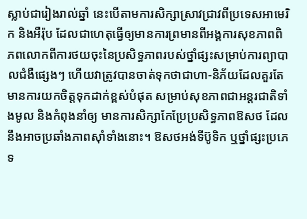ស្លាប់ជារៀងរាល់ឆ្នាំ នេះបើតាមការសិក្សាស្រាវជ្រាវពីប្រទេសអាមេរិក និងអឺរ៉ុប ដែលជាហេតុធ្វើឲ្យមានការព្រមានពីអង្គការសុខភាពពិភពលោកពីការថយចុះនៃប្រសិទ្ធភាពរបស់ថ្នាំផ្សះសម្រាប់ការព្យាបាលជំងឺផ្សេងៗ ហើយវាត្រូវបានចាត់ទុកថាជាហា-និភ័យដែលគួរតែមានការយកចិត្តទុកដាក់ខ្ពស់បំផុត សម្រាប់សុខភាពជាអន្តរជាតិទាំងមូល និងកំពុងនាំឲ្យ មានការសិក្សាកែប្រែប្រសិទ្ធភាពឱសថ ដែលនឹងអាចប្រឆាំងភាពស៊ាំទាំងនោះ។ ឱសថអង់ទីប៊ូទិក ឬថ្នាំផ្សះប្រភេទ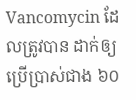Vancomycin ដែលត្រូវបាន ដាក់ឲ្យប្រើប្រាស់ជាង ៦០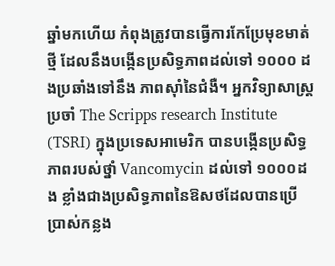ឆ្នាំមកហើយ កំពុងត្រូវបានធ្វើការកែប្រែមុខមាត់ថ្មី ដែលនឹងបង្កើនប្រសិទ្ធភាពដល់ទៅ ១០០០ ដងប្រឆាំងទៅនឹង ភាពស៊ាំនៃជំងឺ។ អ្នកវិទ្យាសាស្រ្តប្រចាំ The Scripps research Institute (TSRI) ក្នុងប្រទេសអាមេរិក បានបង្កើនប្រសិទ្ធភាពរបស់ថ្នាំ Vancomycin ដល់ទៅ ១០០០ដង ខ្លាំងជាងប្រសិទ្ធភាពនៃឱសថដែលបានប្រើប្រាស់កន្លង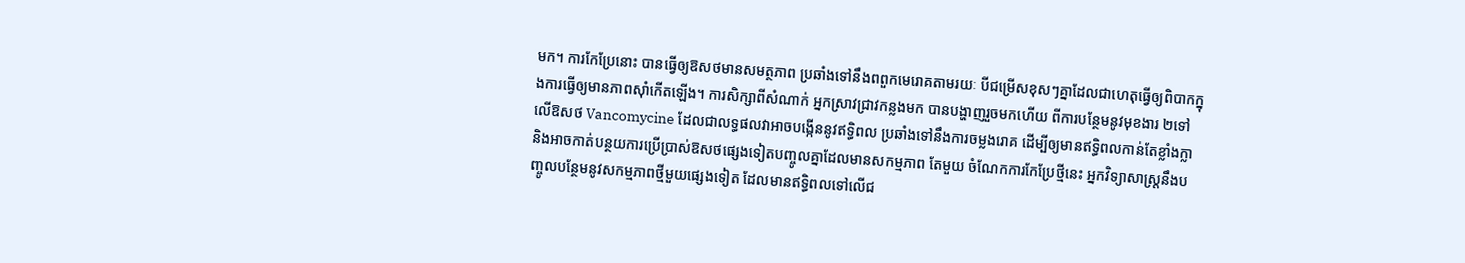មក។ ការកែប្រែនោះ បានធ្វើឲ្យឱសថមានសមត្ថភាព ប្រឆាំងទៅនឹងពពួកមេរោគតាមរយៈ បីជម្រើសខុសៗគ្នាដែលជាហេតុធ្វើឲ្យពិបាកក្នុងការធ្វើឲ្យមានភាពស៊ាំកើតឡើង។ ការសិក្សាពីសំណាក់ អ្នកស្រាវជ្រាវកន្លងមក បានបង្ហាញរួចមកហើយ ពីការបន្ថែមនូវមុខងារ ២ទៅលើឱសថ Vancomycine ដែលជាលទ្ធផលវាអាចបង្កើននូវឥទ្ធិពល ប្រឆាំងទៅនឹងការចម្លងរោគ ដើម្បីឲ្យមានឥទ្ធិពលកាន់តែខ្លាំងក្លា និងអាចកាត់បន្ថយការប្រើប្រាស់ឱសថផ្សេងទៀតបញ្ចូលគ្នាដែលមានសកម្មភាព តែមួយ ចំណែកការកែប្រែថ្មីនេះ អ្នកវិទ្យាសាស្រ្តនឹងបញ្ចូលបន្ថែមនូវសកម្មភាពថ្មីមួយផ្សេងទៀត ដែលមានឥទ្ធិពលទៅលើជ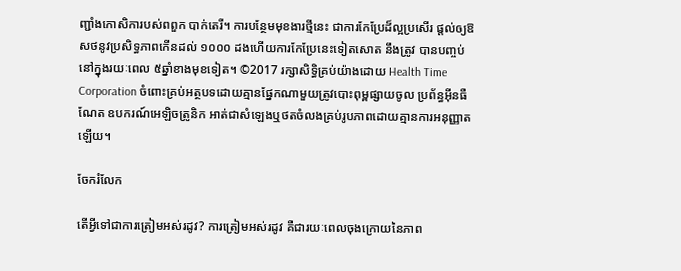ញ្ជាំងកោសិការបស់ពពួក បាក់តេរី។ ការបន្ថែមមុខងារថ្មីនេះ ជាការកែប្រែដ៏ល្អប្រសើរ ផ្តល់ឲ្យឱសថនូវប្រសិទ្ធភាពកើនដល់ ១០០០ ដងហើយការកែប្រែនេះទៀតសោត នឹងត្រូវ បានបញ្ចប់នៅក្នុងរយៈពេល ៥ឆ្នាំខាងមុខទៀត។ ©2017 រក្សាសិទ្ធិគ្រប់យ៉ាងដោយ Health Time Corporation ចំពោះគ្រប់អត្ថបទដោយគ្មានផ្នែកណាមួយត្រូវបោះពុម្ពផ្សាយចូល ប្រព័ន្ធអ៊ីនធឺណែត ឧបករណ៍អេឡិចត្រូនិក អាត់ជាសំឡេងឬថតចំលងគ្រប់រូបភាពដោយគ្មានការអនុញ្ញាតឡើយ។

ចែករំលែក

តើអ្វីទៅជាការត្រៀមអស់រដូវ? ការត្រៀមអស់រដូវ គឺជារយៈពេលចុងក្រោយនៃភាព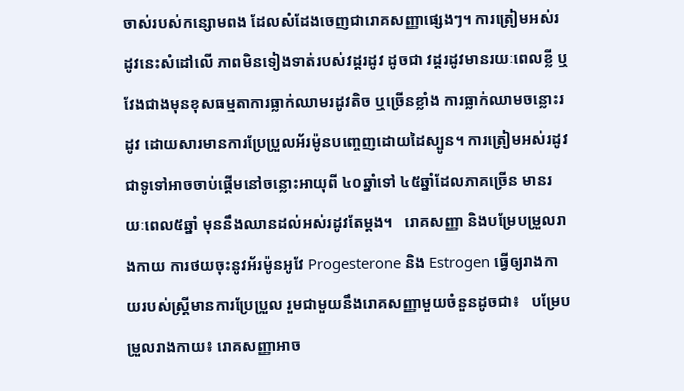ចាស់របស់កន្សោមពង ដែលសំដែងចេញជារោគសញ្ញាផ្សេងៗ។ ការត្រៀមអស់រដូវនេះសំដៅលើ ភាពមិនទៀងទាត់របស់វដ្តរដូវ ដូចជា វដ្តរដូវមានរយៈពេលខ្លី ឬវែងជាងមុនខុសធម្មតាការធ្លាក់ឈាមរដូវតិច ឬច្រើនខ្លាំង ការធ្លាក់ឈាមចន្លោះរដូវ ដោយសារមានការប្រែប្រួលអ័រម៉ូនបញ្ចេញដោយដៃស្បូន។ ការត្រៀមអស់រដូវ ជាទូទៅអាចចាប់ផ្តើមនៅចន្លោះអាយុពី ៤០ឆ្នាំទៅ ៤៥ឆ្នាំដែលភាគច្រើន មានរយៈពេល៥ឆ្នាំ មុននឹងឈានដល់អស់រដូវតែម្តង។   រោគសញ្ញា និងបម្រែបម្រួលរាងកាយ ការថយចុះនូវអ័រម៉ូនអូវែ Progesterone និង Estrogen ធ្វើឲ្យរាងកាយរបស់ស្ត្រីមានការប្រែប្រួល រួមជាមួយនឹងរោគសញ្ញាមួយចំនួនដូចជា៖   បម្រែបម្រួលរាងកាយ៖ រោគសញ្ញាអាច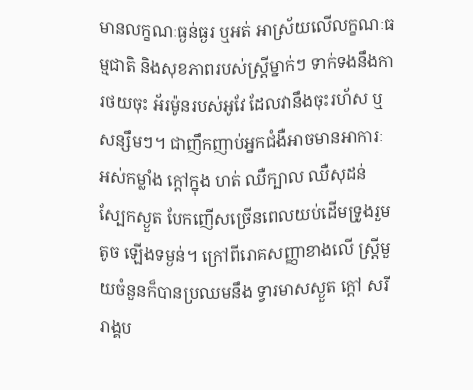មានលក្ខណៈធ្ងន់ធ្ងរ ឬអត់ អាស្រ័យលើលក្ខណៈធម្មជាតិ និងសុខភាពរបស់ស្ត្រីម្នាក់ៗ ទាក់ទងនឹងការថយចុះ អ័រម៉ូនរបស់អូវែ ដែលវានឹងចុះរហ័ស ឬសន្សឹមៗ។ ជាញឹកញាប់អ្នកជំងឺអាចមានអាការៈ អស់កម្លាំង ក្តៅក្នុង ហត់ ឈឺក្បាល ឈឺសុដន់ ស្បែកស្ងួត បែកញើសច្រើនពេលយប់ដើមទ្រូងរួមតូច ឡើងទម្ងន់។ ក្រៅពីរោគសញ្ញាខាងលើ ស្ត្រីមួយចំនួនក៏បានប្រឈមនឹង ទ្វារមាសស្ងួត ក្តៅ សរីរាង្គប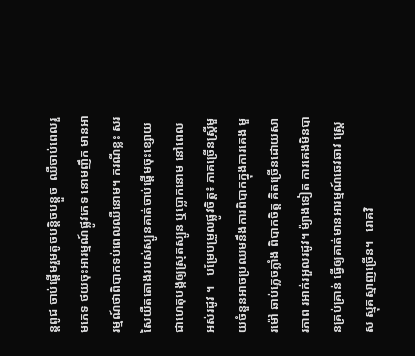ន្តពូជ ចាប់ផ្តើមរួមតូចបន្តិចបន្តួច  ឈឺចាប់ពេលរួមភេទ ថយចុះអារម្មណ៍ផ្លូវភេទ នោមញឹក មានអារម្មណ៍ថាពិបាកទប់ពេលឈឺនោម។ ករណីខ្លះ សរសៃយឺតតោងរបស់ស្បូនគាត់ចាប់ផ្តើមចុះខ្សោយជាហេតុបង្កឲ្យស្រុតស្បូន ឬប្លោកនោម នៅពេលអស់រដូវ ។   បម្រែបម្រួលផ្លូវចិត្ត៖ ភាគច្រើនស្ត្រីមួយចំនួនអាចប្រឈមនឹងការពិបាកក្នុងការគេង មួរម៉ៅ ឆាប់ភ្លេចភ្លាំង ពិបាកចិត្ត គិតច្រើនដោយសារភាព រអាក់រអួលរដូវ។ ម៉្យាងទៀត ការគេងមិនបានគ្រប់គ្រាន់ ធ្វើឲ្យគាត់មានអារម្មណ៍ឆេវឆាវ ស្ត្រេស ស្មុគស្មាញច្រើន។   រោគវិ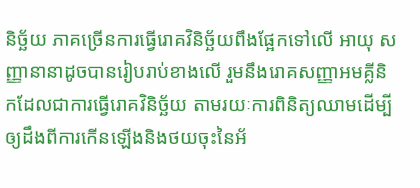និច្ឆ័យ ភាគច្រើនការធ្វើរោគវិនិច្ឆ័យពឹងផ្អែកទៅលើ អាយុ សញ្ញានានាដូចបានរៀបរាប់ខាងលើ រួមនឹងរោគសញ្ញាអមគ្លីនិកដែលជាការធ្វើរោគវិនិច្ឆ័យ តាមរយៈការពិនិត្យឈាមដើម្បីឲ្យដឹងពីការកើនឡើងនិងថយចុះនៃអ័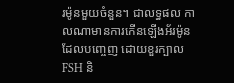រម៉ូនមួយចំនួន។ ជាលទ្ធផល កាលណាមានការកើនឡើងអ័រម៉ូនដែលបញ្ចេញ ដោយខួរក្បាល FSH និ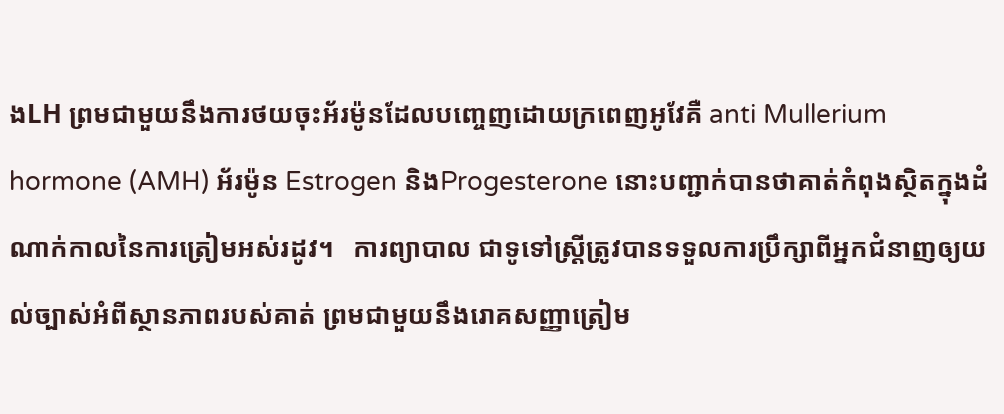ងLH ព្រមជាមួយនឹងការថយចុះអ័រម៉ូនដែលបញ្ចេញដោយក្រពេញអូវែគឺ anti Mullerium hormone (AMH) អ័រម៉ូន Estrogen និងProgesterone នោះបញ្ជាក់បានថាគាត់កំពុងស្ថិតក្នុងដំណាក់កាលនៃការត្រៀមអស់រដូវ។   ការព្យាបាល ជាទូទៅស្ត្រីត្រូវបានទទួលការប្រឹក្សាពីអ្នកជំនាញឲ្យយល់ច្បាស់អំពីស្ថានភាពរបស់គាត់ ព្រមជាមួយនឹងរោគសញ្ញាត្រៀម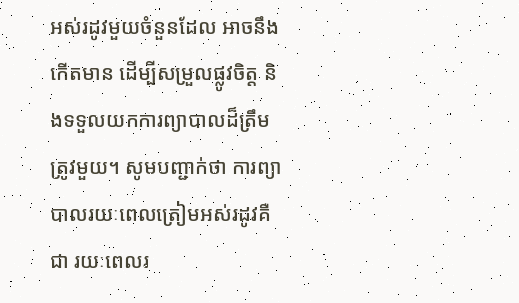អស់រដូវមួយចំនួនដែល អាចនឹងកើតមាន ដើម្បីសម្រួលផ្លូវចិត្ត និងទទួលយកការព្យាបាលដ៏ត្រឹមត្រូវមួយ។ សូមបញ្ជាក់ថា ការព្យាបាលរយៈពេលត្រៀមអស់រដូវគឺជា រយៈពេលរ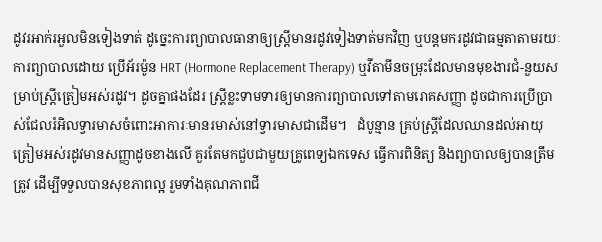ដូវរអាក់រអួលមិនទៀងទាត់ ដូច្នេះការព្យាបាលធានាឲ្យស្ត្រីមានរដូវទៀងទាត់មកវិញ ឬបន្តមករដូវជាធម្មតាតាមរយៈការព្យាបាលដោយ ប្រើអ័រម៉ូន HRT (Hormone Replacement Therapy) ឬវីតាមីនចម្រុះដែលមានមុខងារជំ-នួយសម្រាប់ស្ត្រីត្រៀមអស់រដូវ។ ដូចគ្នាផងដែរ ស្ត្រីខ្លះទាមទារឲ្យមានការព្យាបាលទៅតាមរោគសញ្ញា ដូចជាការប្រើប្រាស់ជែលរំអិលទ្វារមាសចំពោះអាការៈមានរមាស់នៅទ្វារមាសជាដើម។   ដំបូន្មាន គ្រប់ស្ត្រីដែលឈានដល់អាយុត្រៀមអស់រដូវមានសញ្ញាដូចខាងលើ គួរតែមកជួបជាមួយគ្រូពេទ្យឯកទេស ធ្វើការពិនិត្យ និងព្យាបាលឲ្យបានត្រឹមត្រូវ ដើម្បីទទួលបានសុខភាពល្អ រួមទាំងគុណភាពជី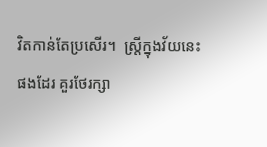វិតកាន់តែប្រសើរ។  ស្ត្រីក្នុងវ័យនេះផងដែរ គួរថែរក្សា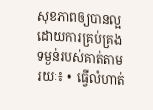សុខភាពឲ្យបានល្អដោយការគ្រប់គ្រងទម្ងន់របស់គាត់តាមរយៈ៖ •  ធ្វើលំហាត់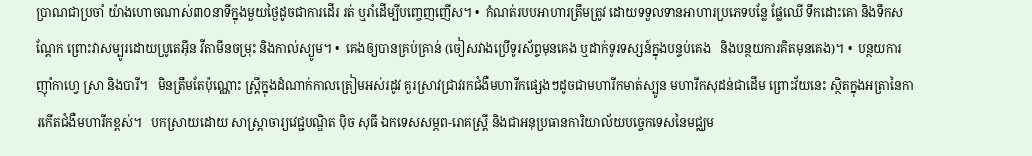ប្រាណជាប្រចាំ យ៉ាងហោចណាស់៣០នាទីក្នុងមួយថ្ងៃដូចជាការដើរ រត់ ឬរាំដើម្បីបញ្ចេញញើស។ •  កំណត់របបអាហារត្រឹមត្រូវ ដោយទទួលទានអាហារប្រភេទបន្លែ ផ្លែឈើ ទឹកដោះគោ និងទឹកសណ្តែក ព្រោះវាសម្បូរដោយប្រូតេអ៊ីន វីតាមីនចម្រុះ និងកាល់ស្យូម។ •  គេងឲ្យបានគ្រប់គ្រាន់ (ចៀសវាងប្រើទូរស័ព្ទមុនគេង ឬដាក់ទូរទស្សន៍ក្នុងបន្ទប់គេង   និងបន្ថយការគិតមុនគេង)។ •  បន្ថយការញ៉ាំកាហ្វេ ស្រា និងបារី។   មិនត្រឹមតែប៉ុណ្ណោះ ស្ត្រីក្នុងដំណាក់កាលត្រៀមអស់រដូវ គួរស្រាវជ្រាវរកជំងឺមហារីកផ្សេងៗដូចជាមហារីកមាត់ស្បូន មហារីកសុដន់ជាដើម ព្រោះវ័យនេះ ស្ថិតក្នុងអត្រានៃការកើតជំងឺមហារីកខ្ពស់។   បកស្រាយដោយ សាស្ត្រាចារ្យវេជ្ជបណ្ឌិត ប៉ិច សុធី ឯកទេសសម្ភព-រោគស្ត្រី និងជាអនុប្រធានការិយាល័យបច្ចេកទេសនៃមជ្ឈម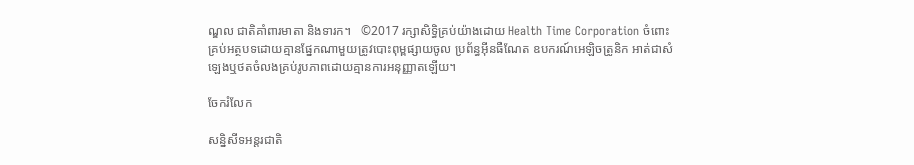ណ្ឌល ជាតិគាំពារមាតា និងទារក។   ©2017 រក្សាសិទ្ធិគ្រប់យ៉ាងដោយ Health Time Corporation ចំពោះគ្រប់អត្ថបទដោយគ្មានផ្នែកណាមួយត្រូវបោះពុម្ពផ្សាយចូល ប្រព័ន្ធអ៊ីនធឺណែត ឧបករណ៍អេឡិចត្រូនិក អាត់ជាសំឡេងឬថតចំលងគ្រប់រូបភាពដោយគ្មានការអនុញ្ញាតឡើយ។

ចែករំលែក

សន្និសីទអន្តរជាតិ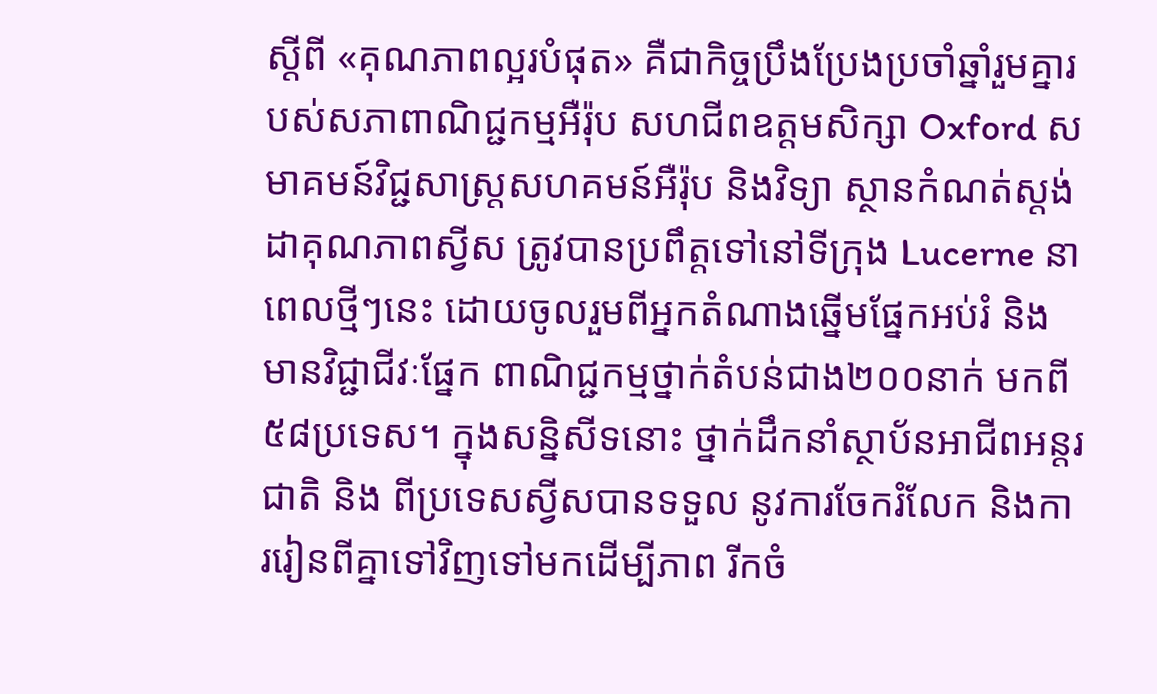ស្តីពី ‌‌‌‌‌«គុណភាពល្អរបំផុត» គឺជាកិច្ចប្រឹងប្រែងប្រចាំឆ្នាំរួមគ្នារបស់សភាពាណិជ្ជកម្មអឺរ៉ុប សហជីពឧត្តមសិក្សា Oxford សមាគមន៍វិជ្ជសាស្ត្រសហគមន៍អឺរ៉ុប និងវិទ្យា ស្ថានកំណត់ស្តង់ដាគុណភាពស្វីស ត្រូវបានប្រពឹត្តទៅនៅទីក្រុង Lucerne នាពេលថ្មីៗនេះ ដោយចូលរួមពីអ្នកតំណាងឆ្នើមផ្នែកអប់រំ និងមានវិជ្ជាជីវៈផ្នែក ពាណិជ្ជកម្មថ្នាក់តំបន់ជាង២០០នាក់ មកពី៥៨ប្រទេស។ ក្នុងសន្និសីទនោះ ថ្នាក់ដឹកនាំស្ថាប័នអាជីពអន្តរជាតិ និង ពីប្រទេសស្វីសបានទទួល នូវការចែករំលែក និងការរៀនពីគ្នាទៅវិញទៅមកដើម្បីភាព រីកចំ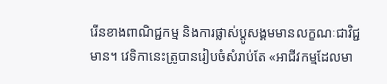រើនខាងពាណិជ្ជកម្ម និងការផ្លាស់ប្តូសង្គមមានលក្ខណៈជាវិជ្ជមាន។ វេទិកានេះត្រូបានរៀបចំសំរាប់តែ «អាជីវកម្មដែលមា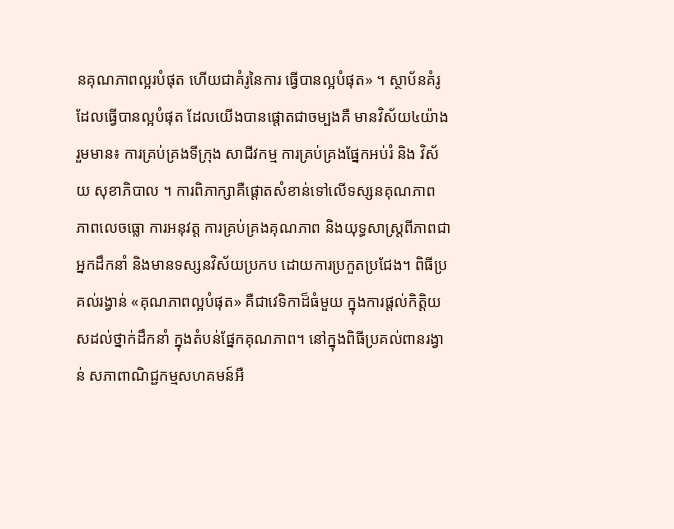នគុណភាពល្អរបំផុត ហើយជាគំរូនៃការ ធ្វើបានល្អបំផុត» ។ ស្ថាប័នគំរូដែលធ្វើបានល្អបំផុត ដែលយើងបានផ្តោតជាចម្បងគឺ មានវិស័យ៤យ៉ាង រួមមាន៖ ការគ្រប់គ្រងទីក្រុង សាជីវកម្ម ការគ្រប់គ្រងផ្នែកអប់រំ និង វិស័យ សុខាភិបាល ។ ការពិភាក្សាគឺផ្តោតសំខាន់ទៅលើទស្សនគុណភាព ភាពលេចធ្លោ ការអនុវត្ត ការគ្រប់គ្រងគុណភាព និងយុទ្ធសាស្ត្រពីភាពជាអ្នកដឹកនាំ និងមានទស្សនវិស័យប្រកប ដោយការប្រកួតប្រជែង។ ពិធីប្រគល់រង្វាន់ «គុណភាពល្អបំផុត» គឺជាវេទិកាដ៏ធំមួយ ក្នុងការផ្តល់កិត្តិយសដល់ថ្នាក់ដឹកនាំ ក្នុងតំបន់ផ្នែកគុណភាព។ នៅក្នុងពិធីប្រគល់ពានរង្វាន់ សភាពាណិជ្ជកម្មសហគមន៍អឺ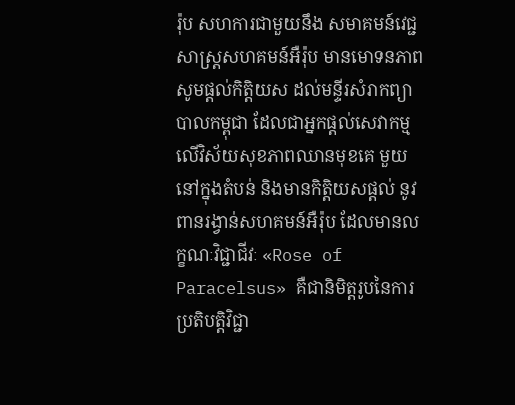រ៉ុប សហការជាមួយនឹង សមាគមន៍វេជ្ជសាស្ត្រសហគមន៍អឺរ៉ុប មានមោទនភាពសូមផ្តល់កិត្តិយស ដល់មន្ទីរសំរាកព្យាបាលកម្ពុជា ដែលជាអ្នកផ្តល់សេវាកម្ម លើវិស័យសុខភាពឈានមុខគេ មួយនៅក្នុងតំបន់ និងមានកិត្តិយសផ្តល់ នូវពានរង្វាន់សហគមន៍អឺរ៉ុប ដែលមានលក្ខណៈវិជ្ជាជីវៈ «Rose of Paracelsus» គឺជានិមិត្តរូបនៃការប្រតិបត្តិវិជ្ជា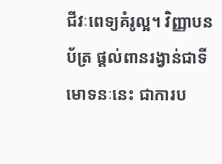ជីវៈពេទ្យគំរូល្អ។ វិញ្ញាបនប័ត្រ ផ្តល់ពានរង្វាន់ជាទីមោទនៈនេះ ជាការប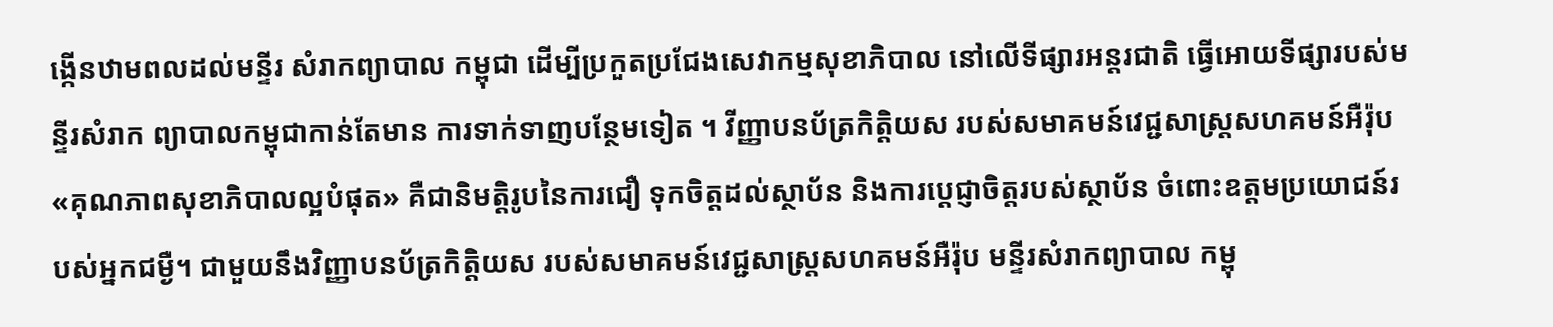ង្កើនឋាមពលដល់មន្ទីរ សំរាកព្យាបាល កម្ពុជា ដើម្បីប្រកួតប្រជែងសេវាកម្មសុខាភិបាល នៅលើទីផ្សារអន្តរជាតិ ធ្វើអោយទីផ្សារបស់មន្ទីរសំរាក ព្យាបាលកម្ពុជាកាន់តែមាន ការទាក់ទាញបន្ថែមទៀត ។ វីញ្ញាបនប័ត្រកិត្តិយស របស់សមាគមន៍វេជ្ជសាស្ត្រសហគមន៍អឺរ៉ុប «គុណភាពសុខាភិបាលល្អបំផុត» គឺជានិមត្តិរូបនៃការជឿ ទុកចិត្តដល់ស្ថាប័ន និងការបេ្តជ្ញាចិត្តរបស់ស្ថាប័ន ចំពោះឧត្តមប្រយោជន៍របស់អ្នកជម្ងឺ។ ជាមួយនឹងវិញ្ញាបនប័ត្រកិត្តិយស របស់សមាគមន៍វេជ្ជសាស្ត្រសហគមន៍អឺរ៉ុប មន្ទីរសំរាកព្យាបាល កម្ពុ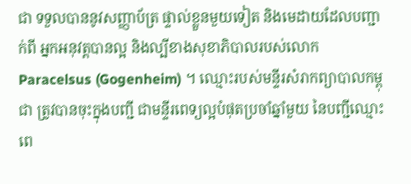ជា ទទួលបាននូវសញ្ញាប័ត្រ ផ្ទាល់ខ្លួនមួយទៀត និងមេដាយដែលបញ្ជាក់ពី អ្នកអនុវត្តបានល្អ និងល្បីខាងសុខាភិបាលរបស់លោក Paracelsus (Gogenheim) ។ ឈ្មោះរបស់មន្ទីរសំរាកព្យាបាលកម្ពុជា ត្រូវបានចុះក្នុងបញ្ជី ជាមន្ទីរពេទ្យល្អបំផុតប្រចាំឆ្នាំមួយ នៃបញ្ជីឈ្មោះពេ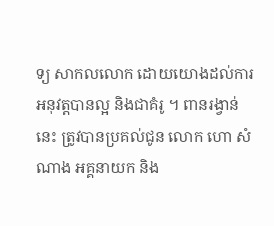ទ្យ សាកលលោក ដោយយោងដល់ការអនុវត្តបានល្អ និងជាគំរូ ។ ពានរង្វាន់នេះ ត្រូវបានប្រគល់ជូន លោក ហោ សំណាង អគ្គនាយក និង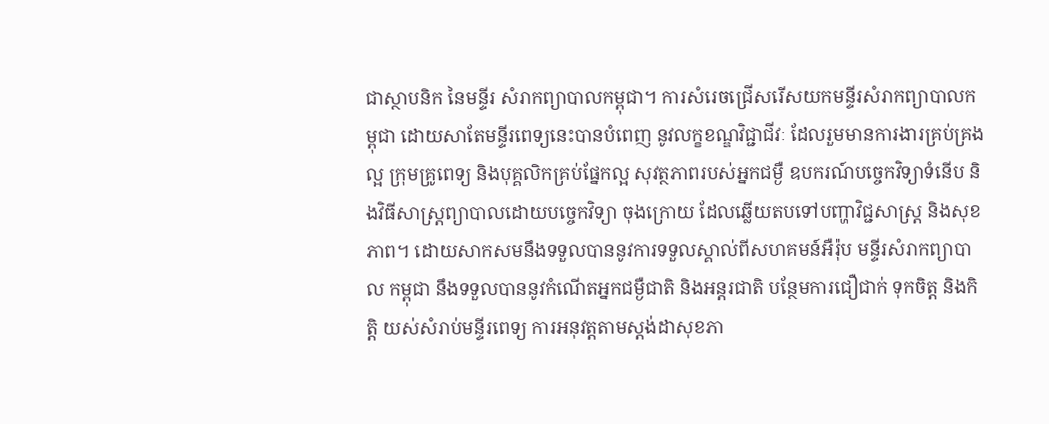ជាស្ថាបនិក នៃមន្ទីរ សំរាកព្យាបាលកម្ពុជា។ ការសំរេចជ្រើសរើសយកមន្ទីរសំរាកព្យាបាលកម្ពុជា ដោយសាតែមន្ទីរពេទ្យនេះបានបំពេញ នូវលក្ខខណ្ឌវិជ្ជាជីវៈ ដែលរួមមានការងារគ្រប់គ្រងល្អ ក្រុមគ្រូពេទ្យ និងបុគ្គលិកគ្រប់ផ្នែកល្អ សុវត្ថភាពរបស់អ្នកជម្ងឺ ឧបករណ៍បច្ចេកវិទ្យាទំនើប និងវិធីសាស្ត្រព្យាបាលដោយបច្ចេកវិទ្យា ចុងក្រោយ ដែលឆ្លើយតបទៅបញ្ហាវិជ្ជសាស្ត្រ និងសុខភាព។ ដោយសាកសមនឹងទទួលបាននូវការទទួលស្គាល់ពីសហគមន៍អឺរ៉ុប មន្ទីរសំរាកព្យាបាល កម្ពុជា នឹងទទួលបាននូវកំណើតអ្នកជម្ងឺជាតិ និងអន្តរជាតិ បន្ថែមការជឿជាក់ ទុកចិត្ត និងកិត្តិ យស់សំរាប់មន្ទីរពេទ្យ ការអនុវត្តតាមស្តង់ដាសុខភា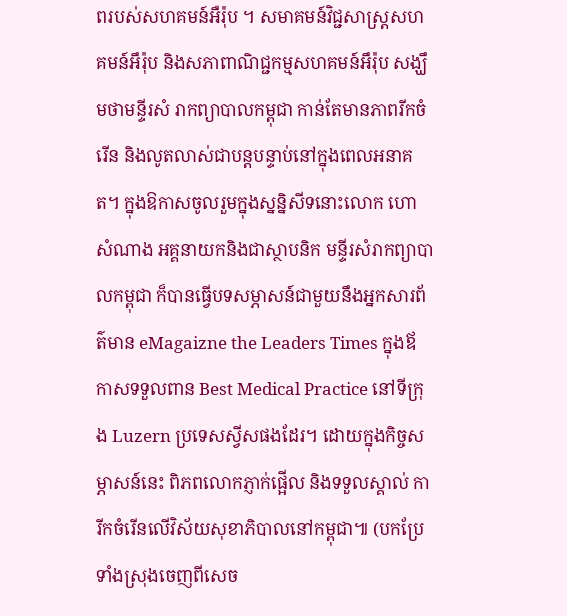ពរបស់សហគមន៍អឺរ៉ុប ។ សមាគមន៍វិជ្ជសាស្ត្រសហគមន៍អឹរ៉ុប និងសភាពាណិជ្ជកម្មសហគមន៍អឹរ៉ុប សង្ឃឹមថាមន្ទីរសំ រាកព្យាបាលកម្ពុជា កាន់តែមានភាពរីកចំរើន និងលូតលាស់ជាបន្តបន្ទាប់នៅក្នុងពេលអនាគត។ ក្នុងឱកាសចូលរួមក្នុងស្នន្និសីទនោះលោក ហោ សំណាង អគ្គនាយកនិងជាស្ថាបនិក មន្ទីរសំរាកព្យាបាលកម្ពុជា ក៏បានធ្វើបទសម្ភាសន៍ជាមួយនឹងអ្នកសារព័ត៌មាន eMagaizne the Leaders Times ក្នុងឪកាសទទួលពាន Best Medical Practice នៅទីក្រុង Luzern ប្រទេសស្វីសផងដែរ។ ដោយក្នុងកិច្ចសម្ភាសន៍នេះ ពិភពលោកភ្ញាក់ផ្អើល និងទទួលស្គាល់ ការីកចំរើនលើវិស័យសុខាភិបាលនៅកម្ពុជា៕ (បកប្រែទាំងស្រុងចេញពីសេច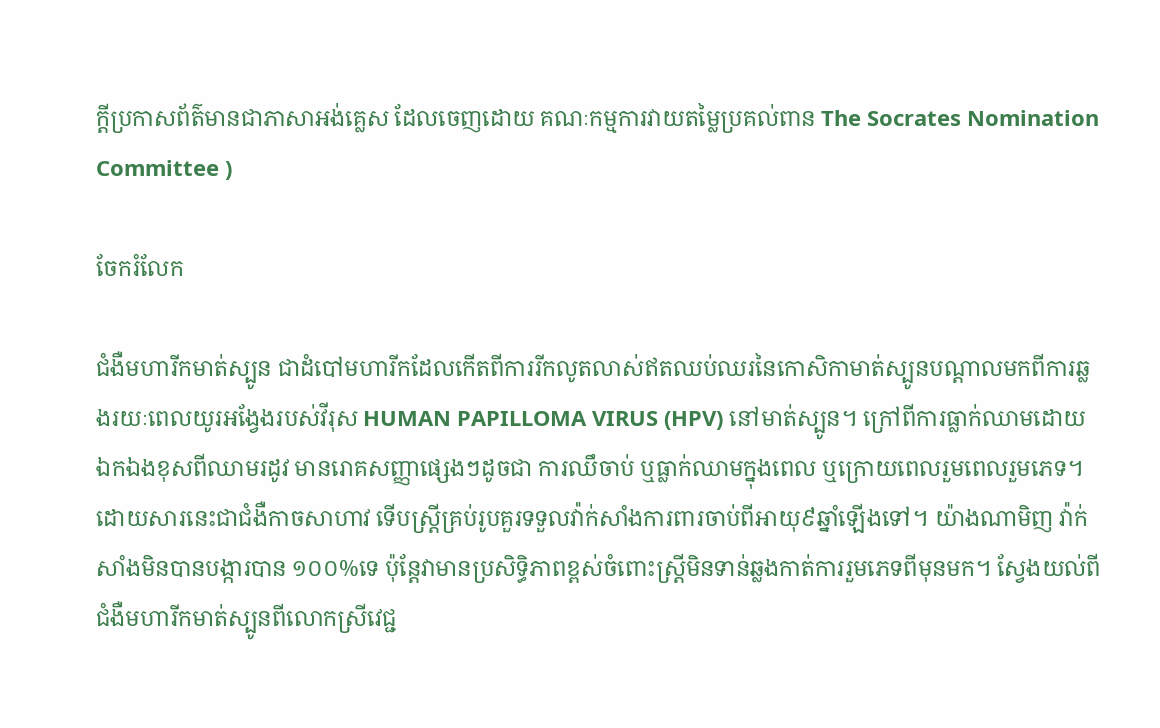ក្តីប្រកាសព័ត៌មានជាភាសាអង់គ្លេស ដែលចេញដោយ គណៈកម្មការវាយតម្លៃប្រគល់ពាន The Socrates Nomination Committee )

ចែករំលែក

ជំងឺមហារីកមាត់ស្បូន ជាដំបៅមហារីកដែលកើតពីការរីកលូតលាស់ឥតឈប់ឈរនៃកោសិកាមាត់ស្បូនបណ្តាលមកពីការឆ្លងរយៈពេលយូរអង្វែងរបស់វីរុស HUMAN PAPILLOMA VIRUS (HPV) នៅមាត់ស្បូន។ ក្រៅពីការធ្លាក់ឈាមដោយឯកឯងខុសពីឈាមរដូវ មានរោគសញ្ញាផ្សេងៗដូចជា ការឈឹចាប់ ឬធ្លាក់ឈាមក្នុងពេល ឬក្រោយពេលរួមពេលរួមភេទ។ ដោយសារនេះជាជំងឺកាចសាហាវ ទើបស្ត្រីគ្រប់រូបគួរទទួលវ៉ាក់សាំងការពារចាប់ពីអាយុ៩ឆ្នាំឡើងទៅ។ យ៉ាងណាមិញ វ៉ាក់សាំងមិនបានបង្ការបាន ១០០%ទេ ប៉ុន្តែវាមានប្រសិទ្ធិភាពខ្ពស់ចំពោះស្ត្រីមិនទាន់ឆ្លងកាត់ការរួមភេទពីមុនមក។ ស្វែងយល់ពីជំងឺមហារីកមាត់ស្បូនពីលោកស្រីវេជ្ជ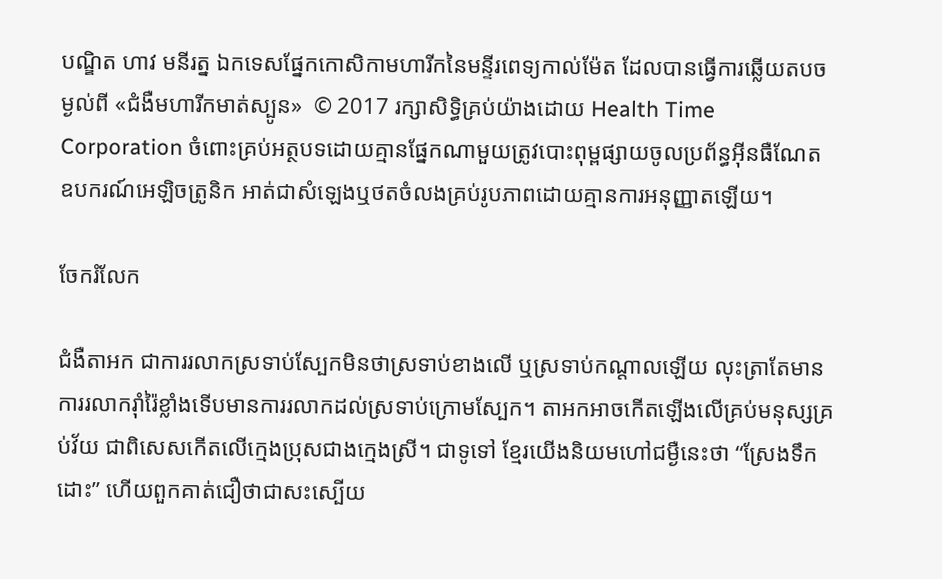បណ្ឌិត ហាវ មនីរត្ន ឯកទេសផ្នែកកោសិកាមហារីកនៃមន្ទីរពេទ្យកាល់ម៉ែត ដែលបានធ្វើការឆ្លើយតបចម្ងល់ពី «ជំងឺមហារីកមាត់ស្បូន»  © 2017 រក្សាសិទ្ធិគ្រប់យ៉ាងដោយ Health Time Corporation ចំពោះគ្រប់អត្ថបទដោយគ្មានផ្នែកណាមួយត្រូវបោះពុម្ពផ្សាយចូលប្រព័ន្ធអ៊ីនធឺណែត ឧបករណ៍អេឡិចត្រូនិក អាត់ជាសំឡេងឬថតចំលងគ្រប់រូបភាពដោយគ្មានការអនុញ្ញាតឡើយ។

ចែករំលែក

ជំងឺតាអក ជាការរលាកស្រទាប់ស្បែកមិនថាស្រទាប់ខាងលើ ឬស្រទាប់កណ្តាលឡើយ លុះត្រាតែមានការរលាករ៉ាំរ៉ៃខ្លាំងទើបមានការរលាកដល់ស្រទាប់ក្រោមស្បែក។ តាអកអាចកើតឡើងលើគ្រប់មនុស្សគ្រប់វ័យ ជាពិសេសកើតលើក្មេងប្រុសជាងក្មេងស្រី។ ជាទូទៅ ខ្មែរយើងនិយមហៅជម្ងឺនេះថា “ស្រែងទឹកដោះ” ហើយពួកគាត់ជឿថាជាសះស្បើយ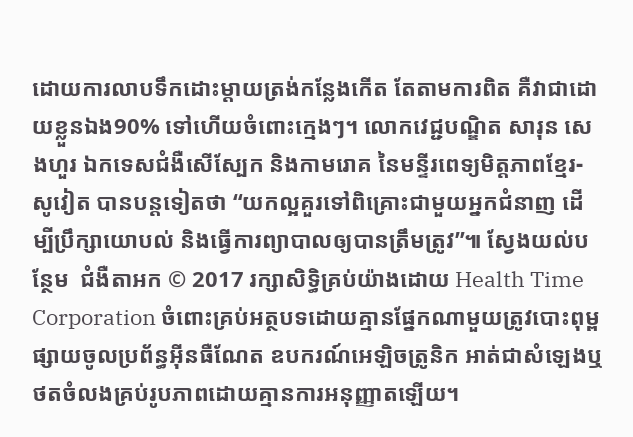ដោយការលាបទឹកដោះម្តាយត្រង់កន្លែងកើត តែតាមការពិត គឺវាជាដោយខ្លួនឯង90% ទៅហើយចំពោះក្មេងៗ។ លោកវេជ្ជបណ្ឌិត សារុន សេងហួរ ឯកទេសជំងឺសើស្បែក និងកាមរោគ នៃមន្ទីរពេទ្យមិត្តភាពខ្មែរ-សូវៀត បានបន្តទៀតថា “យកល្អគួរទៅពិគ្រោះជាមួយអ្នកជំនាញ ដើម្បីប្រឹក្សាយោបល់ និងធ្វើការព្យាបាលឲ្យបានត្រឹមត្រូវ”៕ ស្វែងយល់បន្ថែម  ជំងឺតាអក © 2017 រក្សាសិទ្ធិគ្រប់យ៉ាងដោយ Health Time Corporation ចំពោះគ្រប់អត្ថបទដោយគ្មានផ្នែកណាមួយត្រូវបោះពុម្ពផ្សាយចូលប្រព័ន្ធអ៊ីនធឺណែត ឧបករណ៍អេឡិចត្រូនិក អាត់ជាសំឡេងឬថតចំលងគ្រប់រូបភាពដោយគ្មានការអនុញ្ញាតឡើយ។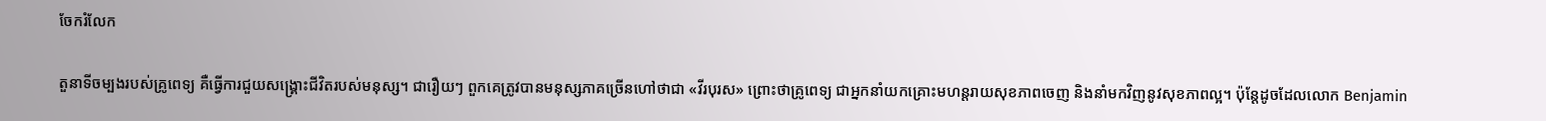ចែករំលែក

តួនាទីចម្បងរបស់គ្រូពេទ្យ គឺធ្វើការជួយសង្គ្រោះជីវិតរបស់មនុស្ស។ ជារឿយៗ ពួកគេត្រូវបានមនុស្សភាគច្រើនហៅថាជា «វីរបុរស» ព្រោះថាគ្រូពេទ្យ ជាអ្នកនាំយកគ្រោះមហន្តរាយសុខភាពចេញ និងនាំមកវិញនូវសុខភាពល្អ។ ប៉ុន្តែដូចដែលលោក Benjamin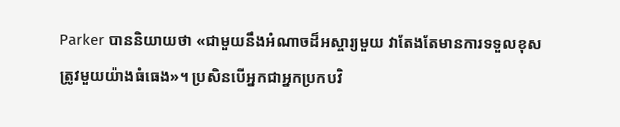Parker បាននិយាយថា «ជាមួយនឹងអំណាចដ៏អស្ចារ្យមួយ វាតែងតែមានការទទួលខុសត្រូវមួយយ៉ាងធំធេង»។ ប្រសិនបើអ្នកជាអ្នកប្រកបវិ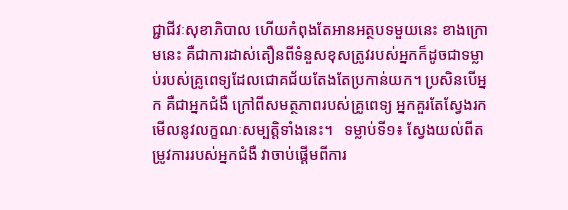ជ្ជាជីវៈសុខាភិបាល ហើយកំពុងតែអានអត្ថបទមួយនេះ ខាងក្រោមនេះ គឺជាការដាស់តឿនពីទំនួសខុសត្រូវរបស់អ្នកក៏ដូចជាទម្លាប់របស់គ្រូពេទ្យដែលជោគជ័យតែងតែប្រកាន់យក។ ប្រសិនបើអ្នក គឺជាអ្នកជំងឺ ក្រៅពីសមត្ថភាពរបស់គ្រូពេទ្យ អ្នកគួរតែស្វែងរកមើលនូវលក្ខណៈសម្បតិ្តទាំងនេះ។   ទម្លាប់ទី១៖ ស្វែងយល់ពីតម្រូវការរបស់អ្នកជំងឺ វាចាប់ផ្ដើមពីការ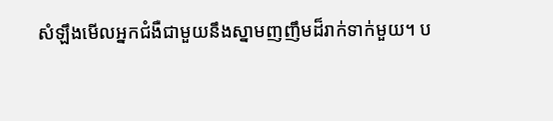សំឡឹងមើលអ្នកជំងឺជាមួយនឹងស្នាមញញឹមដ៏រាក់ទាក់មួយ។ ប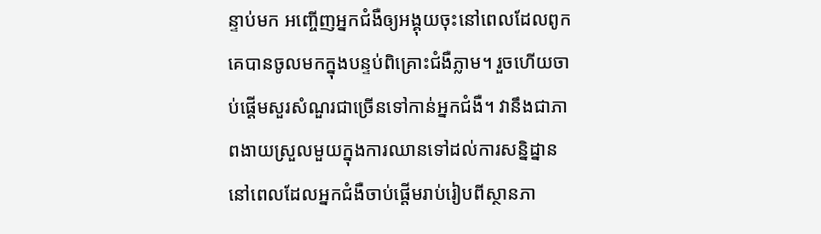ន្ទាប់មក អញ្ចើញអ្នកជំងឺឲ្យអង្គុយចុះនៅពេលដែលពូកគេបានចូលមកក្នុងបន្ទប់ពិគ្រោះជំងឺភ្លាម។ រួចហើយចាប់ផ្ដើមសួរសំណួរជាច្រើនទៅកាន់អ្នកជំងឺ។ វានឹងជាភាពងាយស្រួលមួយក្នុងការឈានទៅដល់ការសន្និដ្នាន នៅពេលដែលអ្នកជំងឺចាប់ផ្ដើមរាប់រៀបពីស្ថានភា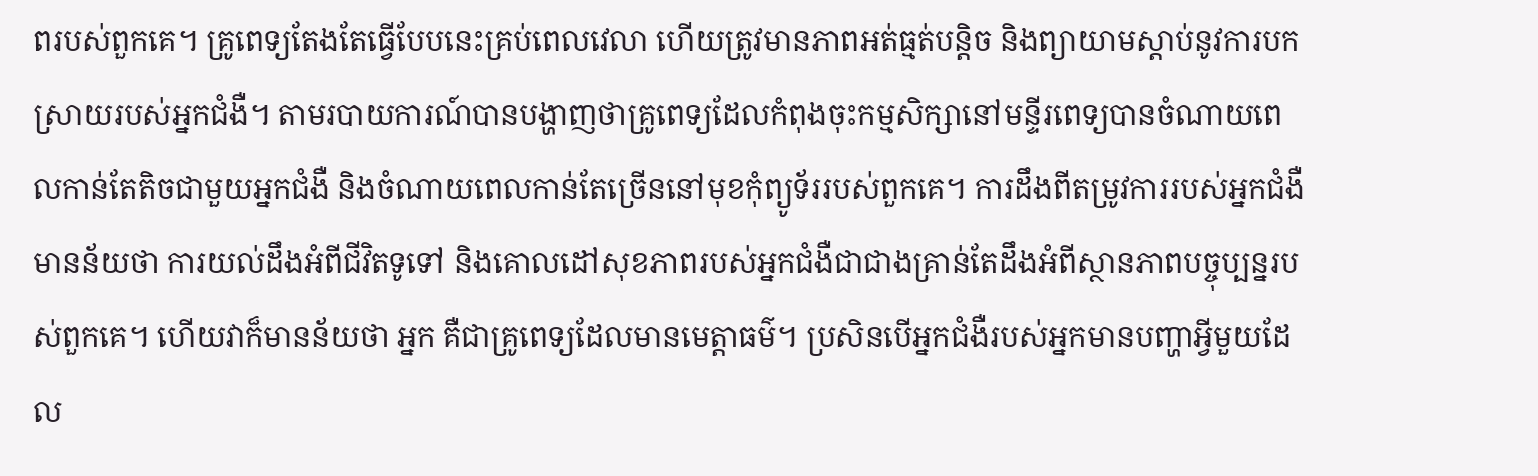ពរបស់ពួកគេ។ គ្រូពេទ្យតែងតែធ្វើបែបនេះគ្រប់ពេលវេលា ហើយត្រូវមានភាពអត់ធ្មត់បន្តិច និងព្យាយាមស្ដាប់នូវការបកស្រាយរបស់អ្នកជំងឺ។ តាមរបាយការណ៍បានបង្ហាញថាគ្រូពេទ្យដែលកំពុងចុះកម្មសិក្សានៅមន្ទីរពេទ្យបានចំណាយពេលកាន់តែតិចជាមួយអ្នកជំងឺ និងចំណាយពេលកាន់តែច្រើននៅមុខកុំព្យូទ័ររបស់ពួកគេ។ ការដឹងពីតម្រូវការរបស់អ្នកជំងឺមានន័យថា ការយល់ដឹងអំពីជីវិតទូទៅ និងគោលដៅសុខភាពរបស់អ្នកជំងឺជាជាងគ្រាន់តែដឹងអំពីស្ថានភាពបច្ចុប្បន្នរបស់ពួកគេ។ ហើយវាក៏មានន័យថា អ្នក គឺជាគ្រូពេទ្យដែលមានមេត្តាធម៌។ ប្រសិនបើអ្នកជំងឺរបស់អ្នកមានបញ្ហាអ្វីមួយដែល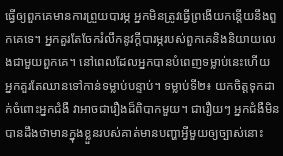ធ្វើឲ្យពួកគេមានការព្រួយបារម្ភ អ្នកមិនត្រូវធ្វើព្រងើយកន្តើយនឹងពួកគេទេ។ អ្នកគួរតែចែករំលឹកនូវក្ដីបារម្ភរបស់ពួកគេនិងនិយាយលេងជាមួយពួកគេ។ នៅពេលដែលអ្នកបានបំពេញទម្លាប់នេះហើយ អ្នកគួរតែឈានទៅកាន់ទម្លាប់បន្ទាប់។ ទម្លាប់ទី២៖ យកចិត្តទុកដាក់ចំពោះអ្នកជំងឺ វាអាចជារឿងដ៏ពិបាកមួយ។ ជារឿយៗ អ្នកជំងឺមិនបានដឹងថាមានក្នុងខ្លួនរបស់គាត់មានបញ្ហាអ្វីមួយឲ្យច្បាស់នោះ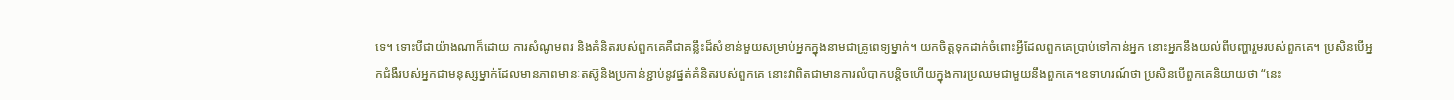ទេ។ ទោះបីជាយ៉ាងណាក៏ដោយ ការសំណូមពរ និងគំនិតរបស់ពួកគេគឺជាគន្លឹះដ៏សំខាន់មួយសម្រាប់អ្នកក្នុងនាមជាគ្រូពេទ្យម្នាក់។ យកចិត្តទុកដាក់ចំពោះអ្វីដែលពួកគេប្រាប់ទៅកាន់អ្នក នោះអ្នកនឹងយល់ពីបញ្ហារួមរបស់ពួកគេ។ ប្រសិនបើអ្នកជំងឺរបស់អ្នកជាមនុស្សម្នាក់ដែលមានភាពមានៈតស៊ូនិងប្រកាន់ខ្ជាប់នូវផ្នត់គំនិតរបស់ពួកគេ នោះវាពិតជាមានការលំបាកបន្តិចហើយក្នុងការប្រឈមជាមួយនឹងពួកគេ។ឧទាហរណ៍ថា ប្រសិនបើពួកគេនិយាយថា “នេះ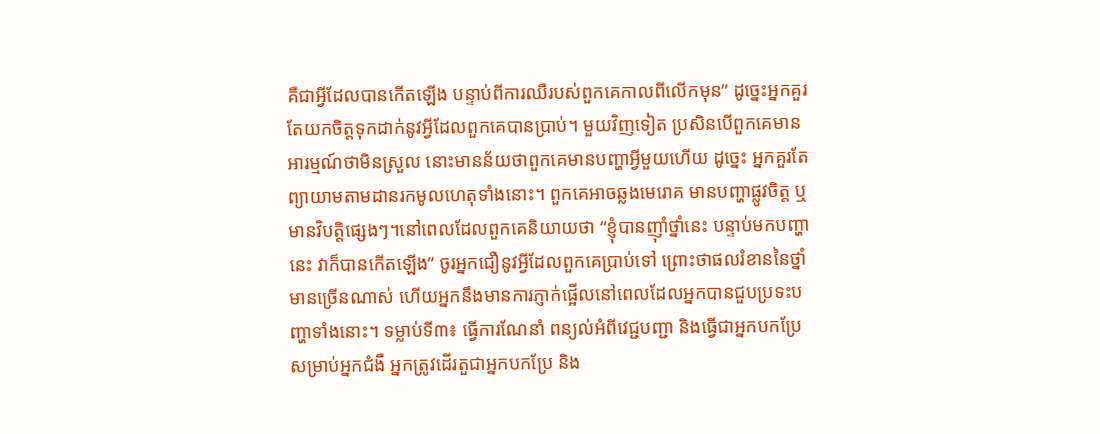គឺជាអ្វីដែលបានកើតឡើង បន្ទាប់ពីការឈឺរបស់ពួកគេកាលពីលើកមុន” ដូច្នេះអ្នកគួរតែយកចិត្តទុកដាក់នូវអ្វីដែលពួកគេបានប្រាប់។ មួយវិញទៀត ប្រសិនបើពួកគេមានអារម្មណ៍ថាមិនស្រួល នោះមានន័យថាពួកគេមានបញ្ហាអ្វីមួយហើយ ដូច្នេះ អ្នកគួរតែព្យាយាមតាមដានរកមូលហេតុទាំងនោះ។ ពួកគេអាចឆ្លងមេរោគ មានបញ្ហាផ្លូវចិត្ត ឬមានវិបត្តិផ្សេងៗ។នៅពេលដែលពួកគេនិយាយថា “ខ្ញុំបានញ៉ាំថ្នាំនេះ បន្ទាប់មកបញ្ហានេះ វាក៏បានកើតឡើង” ចូរអ្នកជឿនូវអ្វីដែលពួកគេប្រាប់ទៅ ព្រោះថាផលរំខាននៃថ្នាំមានច្រើនណាស់ ហើយអ្នកនឹងមានការភ្ញាក់ផ្អើលនៅពេលដែលអ្នកបានជួបប្រទះបញ្ហាទាំងនោះ។ ទម្លាប់ទី៣៖ ធ្វើការណែនាំ ពន្យល់អំពីវេជ្ជបញ្ជា និងធ្វើជាអ្នកបកប្រែសម្រាប់អ្នកជំងឺ អ្នកត្រូវដើរតួជាអ្នកបកប្រែ និង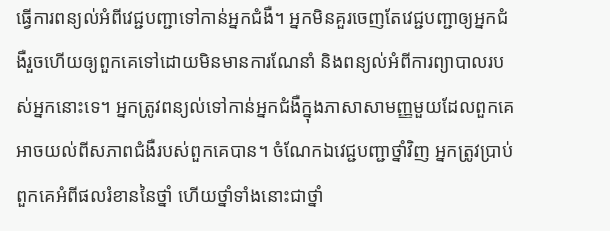ធ្វើការពន្យល់អំពីវេជ្ជបញ្ជាទៅកាន់អ្នកជំងឺ។ អ្នកមិនគួរចេញតែវេជ្ជបញ្ជាឲ្យអ្នកជំងឺរួចហើយឲ្យពួកគេទៅដោយមិនមានការណែនាំ និងពន្យល់អំពីការព្យាបាលរបស់អ្នកនោះទេ។ អ្នកត្រូវពន្យល់ទៅកាន់អ្នកជំងឺក្នុងភាសាសាមញ្ញមួយដែលពួកគេអាចយល់ពីសភាពជំងឺរបស់ពួកគេបាន។ ចំណែកឯវេជ្ជបញ្ជាថ្នាំវិញ អ្នកត្រូវប្រាប់ពួកគេអំពីផលរំខាននៃថ្នាំ ហើយថ្នាំទាំងនោះជាថ្នាំ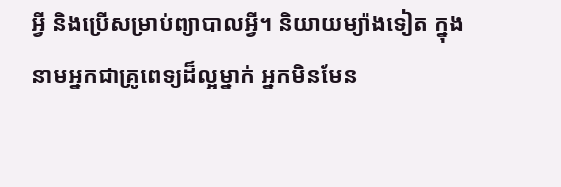អ្វី និងប្រើសម្រាប់ព្យាបាលអ្វី។ និយាយម្យ៉ាងទៀត ក្នុងនាមអ្នកជាគ្រូពេទ្យដ៏ល្អម្នាក់ អ្នកមិនមែន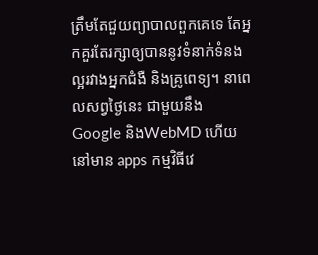ត្រឹមតែជួយព្យាបាលពួកគេទេ តែអ្នកគួរតែរក្សាឲ្យបាននូវទំនាក់ទំនងល្អរវាងអ្នកជំងឺ និងគ្រូពេទ្យ។ នាពេលសព្វថ្ងៃនេះ ជាមួយនឹង Google និងWebMD ហើយនៅមាន apps កម្មវិធីវេ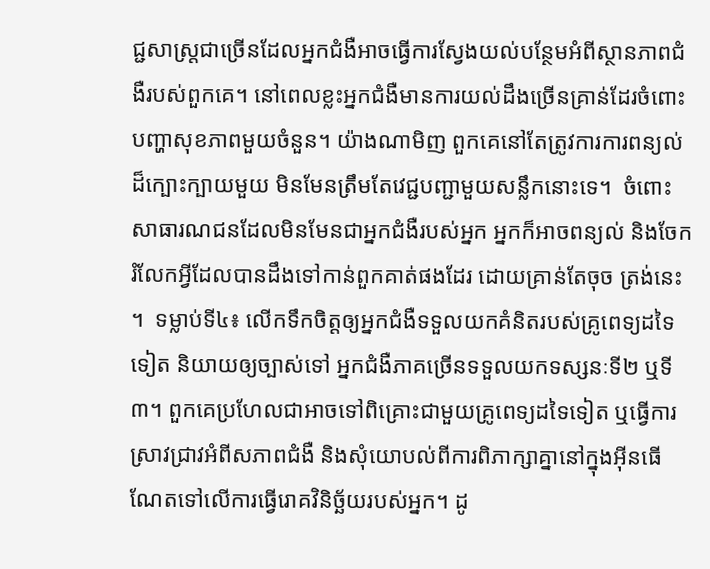ជ្ជសាស្ត្រជាច្រើនដែលអ្នកជំងឺអាចធ្វើការស្វែងយល់បន្ថែមអំពីស្ថានភាពជំងឺរបស់ពួកគេ។ នៅពេលខ្លះអ្នកជំងឺមានការយល់ដឹងច្រើនគ្រាន់ដែរចំពោះបញ្ហាសុខភាពមួយចំនួន។ យ៉ាងណាមិញ ពួកគេនៅតែត្រូវការការពន្យល់ដ៏ក្បោះក្បាយមួយ មិនមែនត្រឹមតែវេជ្ជបញ្ជាមួយសន្លឹកនោះទេ។  ចំពោះសាធារណជនដែលមិនមែនជាអ្នកជំងឺរបស់អ្នក អ្នកក៏អាចពន្យល់ និងចែករំលែកអ្វីដែលបានដឹងទៅកាន់ពួកគាត់ផងដែរ ដោយគ្រាន់តែចុច ត្រង់នេះ ។  ទម្លាប់ទី៤៖ លើកទឹកចិត្តឲ្យអ្នកជំងឺទទួលយកគំនិតរបស់គ្រូពេទ្យដទៃទៀត និយាយឲ្យច្បាស់ទៅ អ្នកជំងឺភាគច្រើនទទួលយកទស្សនៈទី២ ឬទី៣។ ពួកគេប្រហែលជាអាចទៅពិគ្រោះជាមួយគ្រូពេទ្យដទៃទៀត ឬធ្វើការស្រាវជ្រាវអំពីសភាពជំងឺ និងសុំយោបល់ពីការពិភាក្សាគ្នានៅក្នុងអ៊ីនធើណែតទៅលើការធ្វើរោគវិនិច្ឆ័យរបស់អ្នក។ ដូ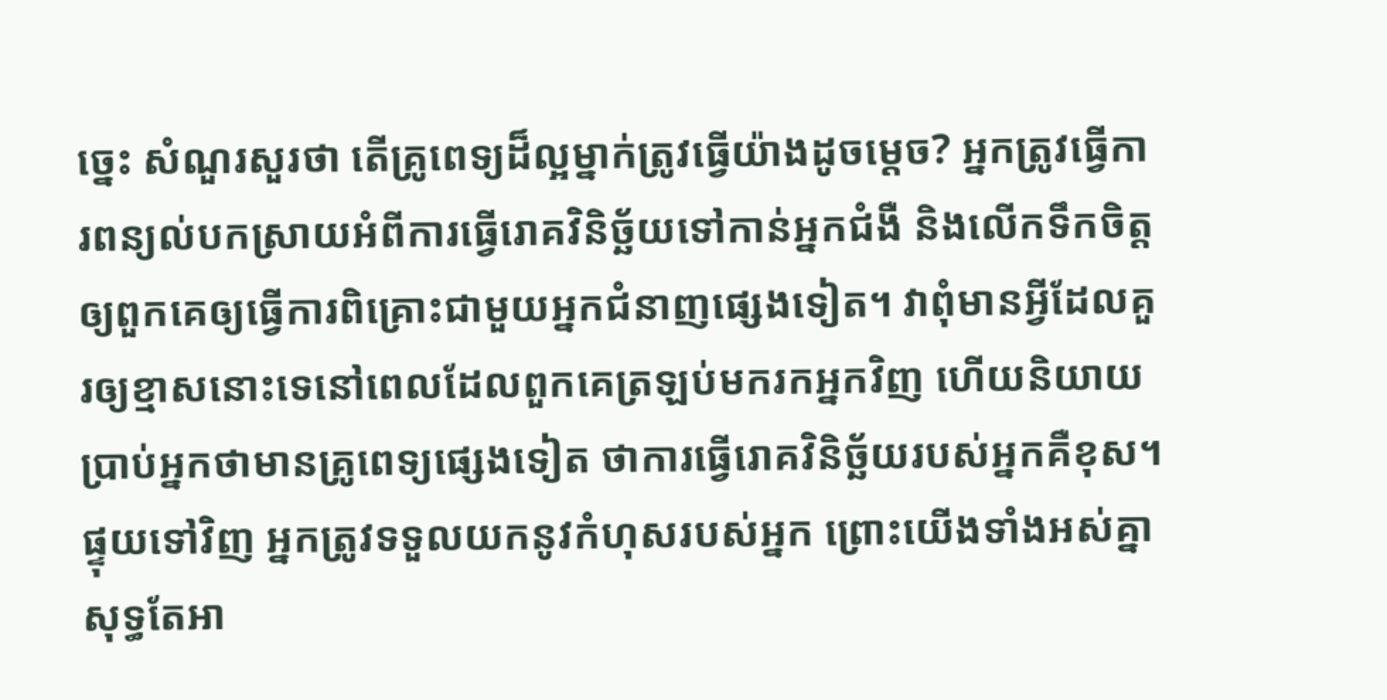ច្នេះ សំណួរសួរថា តើគ្រូពេទ្យដ៏ល្អម្នាក់ត្រូវធ្វើយ៉ាងដូចម្តេច? អ្នកត្រូវធ្វើការពន្យល់បកស្រាយអំពីការធ្វើរោគវិនិច្ឆ័យទៅកាន់អ្នកជំងឺ និងលើកទឹកចិត្តឲ្យពួកគេឲ្យធ្វើការពិគ្រោះជាមួយអ្នកជំនាញផ្សេងទៀត។ វាពុំមានអ្វីដែលគួរឲ្យខ្មាសនោះទេនៅពេលដែលពួកគេត្រឡប់មករកអ្នកវិញ ហើយនិយាយប្រាប់អ្នកថាមានគ្រូពេទ្យផ្សេងទៀត ថាការធ្វើរោគវិនិច្ឆ័យរបស់អ្នកគឺខុស។ ផ្ទុយទៅវិញ អ្នកត្រូវទទួលយកនូវកំហុសរបស់អ្នក ព្រោះយើងទាំងអស់គ្នាសុទ្ធតែអា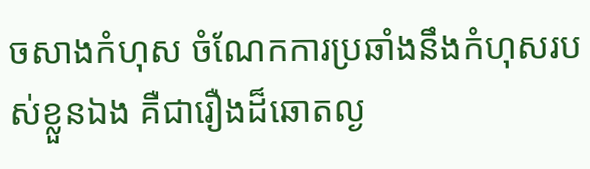ចសាងកំហុស ចំណែកការប្រឆាំងនឹងកំហុសរបស់ខ្លួនឯង គឺជារឿងដ៏ឆោតល្ង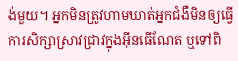ង់មួយ។ អ្នកមិនត្រូវហាមឃាត់អ្នកជំងឺមិនឲ្យធ្វើការសិក្សាស្រាវជ្រាវក្នុងអ៊ីនធើណែត ឬទៅពិ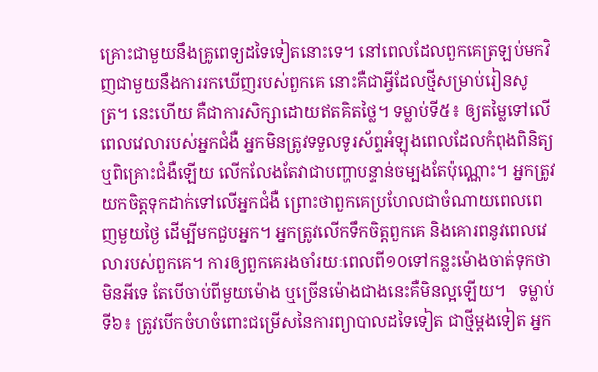គ្រោះជាមួយនឹងគ្រូពេទ្យដទៃទៀតនោះទេ។ នៅពេលដែលពួកគេត្រឡប់មកវិញជាមួយនឹងការរកឃើញរបស់ពួកគេ នោះគឺជាអ្វីដែលថ្មីសម្រាប់រៀនសូត្រ។ នេះហើយ គឺជាការសិក្សាដោយឥតគិតថ្លៃ។ ទម្លាប់ទី៥៖ ឲ្យតម្លៃទៅលើពេលវេលារបស់អ្នកជំងឺ អ្នកមិនត្រូវទទួលទូរស័ព្ទអំឡុងពេលដែលកំពុងពិនិត្យ ឬពិគ្រោះជំងឺឡើយ លើកលែងតែវាជាបញ្ហាបន្ទាន់ចម្បងតែប៉ុណ្ណោះ។ អ្នកត្រូវយកចិត្តទុកដាក់ទៅលើអ្នកជំងឺ ព្រោះថាពួកគេប្រហែលជាចំណាយពេលពេញមួយថ្ងៃ ដើម្បីមកជួបអ្នក។ អ្នកត្រូវលើកទឹកចិត្តពួកគេ និងគោរពនូវពេលវេលារបស់ពួកគេ។ ការឲ្យពួកគេរងចាំរយៈពេលពី១០ទៅកន្លះម៉ោងចាត់ទុកថាមិនអីទេ តែបើចាប់ពីមួយម៉ោង ឬច្រើនម៉ោងជាងនេះគឺមិនល្អឡើយ។   ទម្លាប់ទី៦៖ ត្រូវបើកចំហចំពោះជម្រើសនៃការព្យាបាលដទៃទៀត ជាថ្មីម្ដងទៀត អ្នក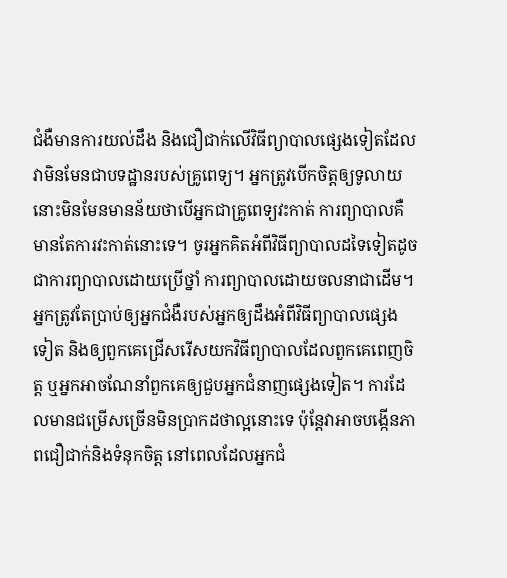ជំងឺមានការយល់ដឹង និងជឿជាក់លើវិធីព្យាបាលផ្សេងទៀតដែលវាមិនមែនជាបទដ្ឋានរបស់គ្រូពេទ្យ។ អ្នកត្រូវបើកចិត្តឲ្យទូលាយ នោះមិនមែនមានន័យថាបើអ្នកជាគ្រូពេទ្យវះកាត់ ការព្យាបាលគឺមានតែការវះកាត់នោះទេ។ ចូរអ្នកគិតអំពីវិធីព្យាបាលដទៃទៀតដូចជាការព្យាបាលដោយប្រើថ្នាំ ការព្យាបាលដោយចលនាជាដើម។ អ្នកត្រូវតែប្រាប់ឲ្យអ្នកជំងឺរបស់អ្នកឲ្យដឹងអំពីវិធីព្យាបាលផ្សេងទៀត និងឲ្យពួកគេជ្រើសរើសយកវិធីព្យាបាលដែលពួកគេពេញចិត្ត ឬអ្នកអាចណែនាំពួកគេឲ្យជួបអ្នកជំនាញផ្សេងទៀត។ ការដែលមានជម្រើសច្រើនមិនប្រាកដថាល្អនោះទេ ប៉ុន្តែវាអាចបង្កើនភាពជឿជាក់និងទំនុកចិត្ត នៅពេលដែលអ្នកជំ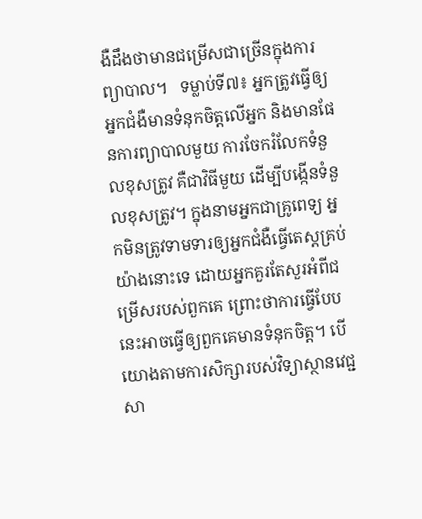ងឺដឹងថាមានជម្រើសជាច្រើនក្នុងការព្យាបាល។   ទម្លាប់ទី៧៖ អ្នកត្រូវធ្វើឲ្យអ្នកជំងឺមានទំនុកចិត្តលើអ្នក និងមានផែនការព្យាបាលមួយ ការចែករំលែកទំនួលខុសត្រូវ គឺជាវិធីមួយ ដើម្បីបង្កើនទំនួលខុសត្រូវ។ ក្នុងនាមអ្នកជាគ្រូពេទ្យ អ្នកមិនត្រូវទាមទារឲ្យអ្នកជំងឺធ្វើតេស្តគ្រប់យ៉ាងនោះទេ ដោយអ្នកគួរតែសួរអំពីជម្រើសរបស់ពួកគេ ព្រោះថាការធ្វើបែបនេះអាចធ្វើឲ្យពួកគេមានទំនុកចិត្ត។ បើយោងតាមការសិក្សារបស់វិទ្យាស្ថានវេជ្ជសា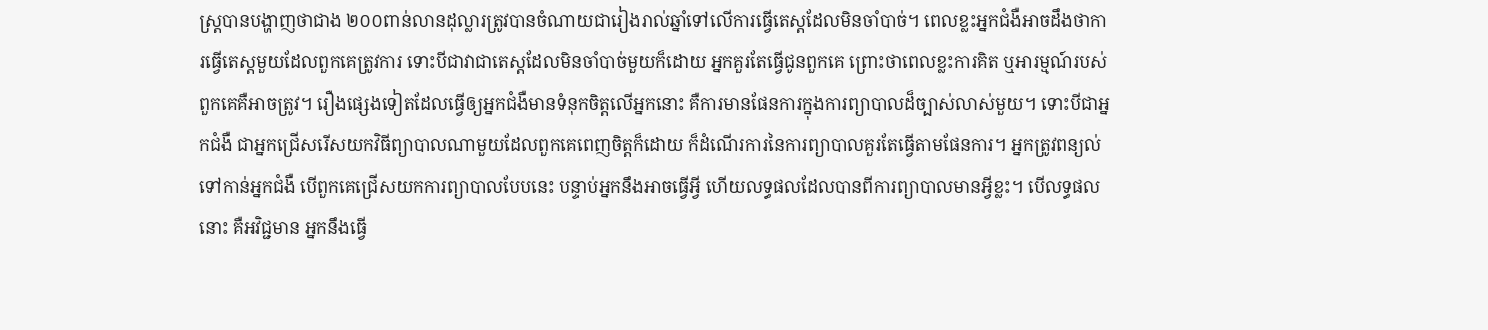ស្ត្របានបង្ហាញថាជាង ២០០ពាន់លានដុល្លារត្រូវបានចំណាយជារៀងរាល់ឆ្នាំទៅលើការធ្វើតេស្តដែលមិនចាំបាច់។ ពេលខ្លះអ្នកជំងឺអាចដឹងថាការធ្វើតេស្តមួយដែលពួកគេត្រូវការ ទោះបីជាវាជាតេស្តដែលមិនចាំបាច់មួយក៏ដោយ អ្នកគួរតែធ្វើជូនពួកគេ ព្រោះថាពេលខ្លះការគិត ឬអារម្មណ៍របស់ពួកគេគឺអាចត្រូវ។ រឿងផ្សេងទៀតដែលធ្វើឲ្យអ្នកជំងឺមានទំនុកចិត្តលើអ្នកនោះ គឺការមានផែនការក្នុងការព្យាបាលដ៏ច្បាស់លាស់មួយ។ ទោះបីជាអ្នកជំងឺ ជាអ្នកជ្រើសរើសយកវិធីព្យាបាលណាមួយដែលពួកគេពេញចិត្តក៏ដោយ ក៏ដំណើរការនៃការព្យាបាលគួរតែធ្វើតាមផែនការ។ អ្នកត្រូវពន្យល់ទៅកាន់អ្នកជំងឺ បើពួកគេជ្រើសយកការព្យាបាលបែបនេះ បន្ទាប់អ្នកនឹងអាចធ្វើអ្វី ហើយលទ្ធផលដែលបានពីការព្យាបាលមានអ្វីខ្លះ។ បើលទ្ធផលនោះ គឺអវិជ្ជមាន អ្នកនឹងធ្វើ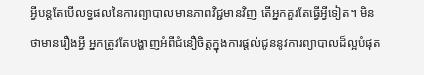អ្វីបន្តតែបើលទ្ធផលនៃការព្យាបាលមានភាពវិជ្ជមានវិញ តើអ្នកគួរតែធ្វើអ្វីទៀត។ មិនថាមានរឿងអ្វី អ្នកត្រូវតែបង្ហាញអំពីជំនឿចិត្តក្នុងការផ្ដល់ជូននូវការព្យាបាលដ៏ល្អបំផុត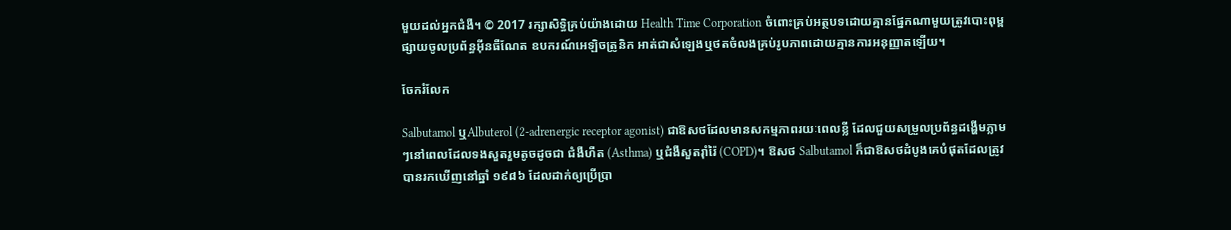មួយដល់អ្នកជំងឺ។ © 2017 រក្សាសិទ្ធិគ្រប់យ៉ាងដោយ Health Time Corporation ចំពោះគ្រប់អត្ថបទដោយគ្មានផ្នែកណាមួយត្រូវបោះពុម្ពផ្សាយចូលប្រព័ន្ធអ៊ីនធឺណែត ឧបករណ៍អេឡិចត្រូនិក អាត់ជាសំឡេងឬថតចំលងគ្រប់រូបភាពដោយគ្មានការអនុញ្ញាតឡើយ។

ចែករំលែក

Salbutamol ឬAlbuterol (2-adrenergic receptor agonist) ជាឱសថដែលមានសកម្មភាពរយៈពេលខ្លី ដែលជួយសម្រួលប្រព័ន្ធដង្ហើមភ្លាមៗនៅពេលដែលទងសួតរួមតូចដូចជា ជំងឺហឺត (Asthma) ឬជំងឺសួតរ៉ាំរ៉ៃ (COPD)។ ឱសថ Salbutamol ក៏ជាឱសថដំបូងគេបំផុតដែលត្រូវបានរកឃើញនៅឆ្នាំ ១៩៨៦ ដែលដាក់ឲ្យប្រើប្រា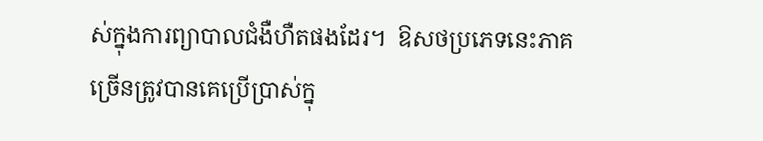ស់ក្នុងការព្យាបាលជំងឺហឺតផងដែរ។  ឱសថប្រភេទនេះភាគច្រើនត្រូវបានគេប្រើប្រាស់ក្នុ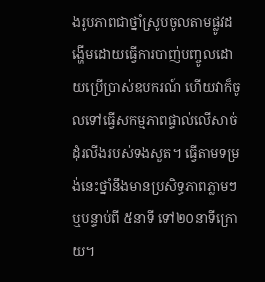ងរូបភាពជាថ្នាំស្រូបចូលតាមផ្លូវដង្ហើមដោយធ្វើការបាញ់បញ្ចូលដោយប្រើប្រាស់ឧបករណ៍ ហើយវាក៏ចូលទៅធ្វើសកម្មភាពផ្ទាល់លើសាច់ដុំរលីងរបស់ទងសួត។ ធ្វើតាមទម្រង់នេះថ្នាំនឹងមានប្រសិទ្ធភាពភ្លាមៗ ឬបន្ទាប់ពី ៥នាទី ទៅ២០នាទីក្រោយ។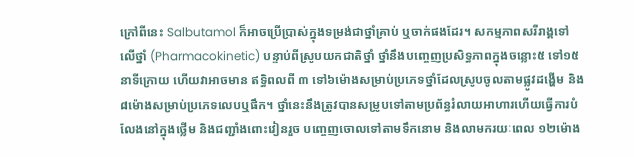ក្រៅពីនេះ Salbutamol ក៏អាចប្រើប្រាស់ក្នុងទម្រង់ជាថ្នាំគ្រាប់ ឬចាក់ផងដែរ។ សកម្មភាពសរីរាង្គទៅលើថ្នាំ (Pharmacokinetic) បន្ទាប់ពីស្រូបយកជាតិថ្នាំ ថ្នាំនឹងបញ្ចេញប្រសិទ្ធភាពក្នុងចន្លោះ៥ ទៅ១៥ នាទីក្រោយ ហើយវាអាចមាន ឥទ្ធិពលពី ៣ ទៅ៦ម៉ោងសម្រាប់ប្រភេទថ្នាំដែលស្រូបចូលតាមផ្លូវដង្ហើម និង ៨ម៉ោងសម្រាប់ប្រភេទលេបឬផឹក។ ថ្នាំនេះនឹងត្រូវបានសម្រូបទៅតាមប្រព័ន្ធរំលាយអាហារហើយធ្វើការបំលែងនៅក្នុងថ្លើម និងជញ្ជាំងពោះវៀនរួច បញ្ចេញចោលទៅតាមទឹកនោម និងលាមករយៈពេល ១២ម៉ោង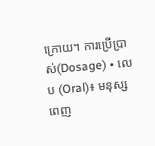ក្រោយ។ ការប្រើប្រាស់(Dosage) • លេប (Oral)៖ មនុស្សពេញ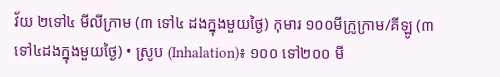វ័យ ២ទៅ៤ មីលីក្រាម (៣ ទៅ៤ ដងក្នុងមួយថ្ងៃ) កុមារ ១០០មីក្រូក្រាម/គីឡូ (៣ ទៅ៤ដងក្នុងមួយថ្ងៃ) • ស្រូប (Inhalation)៖ ១០០ ទៅ២០០ មី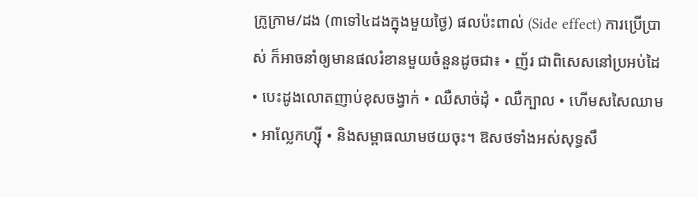ក្រូក្រាម/ដង (៣ទៅ៤ដងក្នុងមួយថ្ងៃ) ផលប៉ះពាល់ (Side effect) ការប្រើប្រាស់ ក៏អាចនាំឲ្យមានផលរំខានមួយចំនួនដូចជា៖ • ញ័រ ជាពិសេសនៅប្រអប់ដៃ • បេះដូងលោតញាប់ខុសចង្វាក់ • ឈឺសាច់ដុំ • ឈឺក្បាល • ហើមសសៃឈាម • អាល្លែកហ្ស៊ី • និងសម្ពាធឈាមថយចុះ។ ឱសថទាំងអស់សុទ្ធសឹ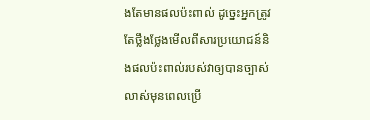ងតែមានផលប៉ះពាល់ ដូច្នេះអ្នកត្រូវតែថ្លឹងថ្លែងមើលពីសារប្រយោជន៍និងផលប៉ះពាល់របស់វាឲ្យបានច្បាស់លាស់មុនពេលប្រើ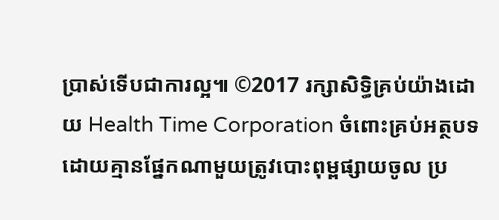ប្រាស់ទើបជាការល្អ៕ ©2017 រក្សាសិទ្ធិគ្រប់យ៉ាងដោយ Health Time Corporation ចំពោះគ្រប់អត្ថបទដោយគ្មានផ្នែកណាមួយត្រូវបោះពុម្ពផ្សាយចូល ប្រ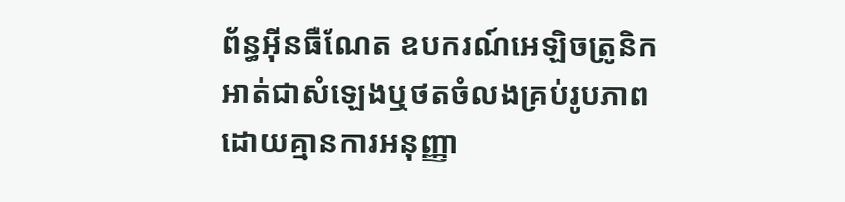ព័ន្ធអ៊ីនធឺណែត ឧបករណ៍អេឡិចត្រូនិក អាត់ជាសំឡេងឬថតចំលងគ្រប់រូបភាពដោយគ្មានការអនុញ្ញា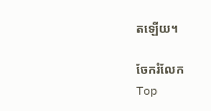តឡើយ។

ចែករំលែក
Top